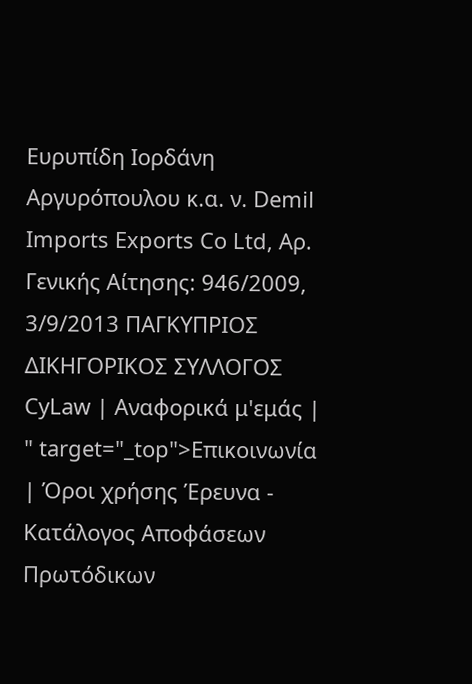Ευρυπίδη Ιορδάνη Αργυρόπουλου κ.α. ν. Demil Imports Exports Co Ltd, Αρ. Γενικής Αίτησης: 946/2009, 3/9/2013 ΠΑΓΚΥΠΡΙΟΣ ΔΙΚΗΓΟΡΙΚΟΣ ΣΥΛΛΟΓΟΣ CyLaw | Αναφορικά μ'εμάς | " target="_top">Επικοινωνία | Όροι χρήσης Έρευνα - Κατάλογος Αποφάσεων Πρωτόδικων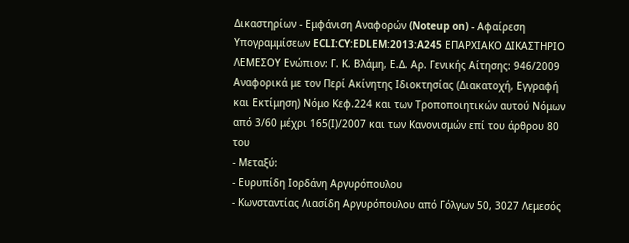Δικαστηρίων - Εμφάνιση Αναφορών (Noteup on) - Αφαίρεση Υπογραμμίσεων ECLI:CY:EDLEM:2013:A245 ΕΠΑΡΧΙΑΚΟ ΔΙΚΑΣΤΗΡΙΟ ΛΕΜΕΣΟΥ Ενώπιον: Γ. Κ. Βλάμη, Ε.Δ. Αρ. Γενικής Αίτησης: 946/2009 Αναφορικά με τον Περί Ακίνητης Ιδιοκτησίας (Διακατοχή, Εγγραφή και Εκτίμηση) Νόμο Κεφ.224 και των Τροποποιητικών αυτού Νόμων από 3/60 μέχρι 165(Ι)/2007 και των Κανονισμών επί του άρθρου 80 του
- Μεταξύ:
- Ευρυπίδη Ιορδάνη Αργυρόπουλου
- Κωνσταντίας Λιασίδη Αργυρόπουλου από Γόλγων 50, 3027 Λεμεσός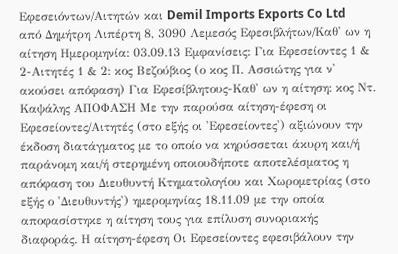Εφεσειόντων/Αιτητών και Demil Imports Exports Co Ltd από Δημήτρη Λιπέρτη 8, 3090 Λεμεσός Εφεσιβλήτων/Καθ' ων η αίτηση Ημερομηνία: 03.09.13 Εμφανίσεις: Για Εφεσείοντες 1 & 2-Αιτητές 1 & 2: κος Βεζούβιος (ο κος Π. Ασσιώτης για ν' ακούσει απόφαση) Για Εφεσίβλητους-Καθ' ων η αίτηση: κος Ντ. Καψάλης ΑΠΟΦΑΣΗ Με την παρούσα αίτηση-έφεση οι Εφεσείοντες/Αιτητές (στο εξής οι 'Εφεσείοντες') αξιώνουν την έκδοση διατάγματος με το οποίο να κηρύσσεται άκυρη και/ή παράνομη και/ή στερημένη οποιουδήποτε αποτελέσματος η απόφαση του Διευθυντή Κτηματολογίου και Χωρομετρίας (στο εξής ο 'Διευθυντής') ημερομηνίας 18.11.09 με την οποία αποφασίστηκε η αίτηση τους για επίλυση συνοριακής διαφοράς. Η αίτηση-έφεση Οι Εφεσείοντες εφεσιβάλουν την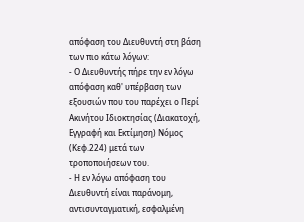απόφαση του Διευθυντή στη βάση των πιο κάτω λόγων:
- Ο Διευθυντής πήρε την εν λόγω απόφαση καθ' υπέρβαση των εξουσιών που του παρέχει ο Περί Ακινήτου Ιδιοκτησίας (Διακατοχή, Εγγραφή και Εκτίμηση) Νόμος (Κεφ.224) μετά των τροποποιήσεων του.
- Η εν λόγω απόφαση του Διευθυντή είναι παράνομη, αντισυνταγματική, εσφαλμένη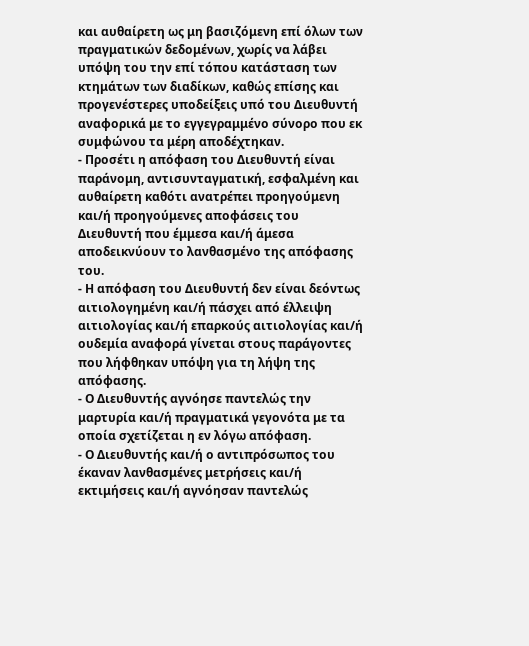και αυθαίρετη ως μη βασιζόμενη επί όλων των πραγματικών δεδομένων, χωρίς να λάβει υπόψη του την επί τόπου κατάσταση των κτημάτων των διαδίκων, καθώς επίσης και προγενέστερες υποδείξεις υπό του Διευθυντή αναφορικά με το εγγεγραμμένο σύνορο που εκ συμφώνου τα μέρη αποδέχτηκαν.
- Προσέτι η απόφαση του Διευθυντή είναι παράνομη, αντισυνταγματική, εσφαλμένη και αυθαίρετη καθότι ανατρέπει προηγούμενη και/ή προηγούμενες αποφάσεις του Διευθυντή που έμμεσα και/ή άμεσα αποδεικνύουν το λανθασμένο της απόφασης του.
- Η απόφαση του Διευθυντή δεν είναι δεόντως αιτιολογημένη και/ή πάσχει από έλλειψη αιτιολογίας και/ή επαρκούς αιτιολογίας και/ή ουδεμία αναφορά γίνεται στους παράγοντες που λήφθηκαν υπόψη για τη λήψη της απόφασης.
- Ο Διευθυντής αγνόησε παντελώς την μαρτυρία και/ή πραγματικά γεγονότα με τα οποία σχετίζεται η εν λόγω απόφαση.
- Ο Διευθυντής και/ή ο αντιπρόσωπος του έκαναν λανθασμένες μετρήσεις και/ή εκτιμήσεις και/ή αγνόησαν παντελώς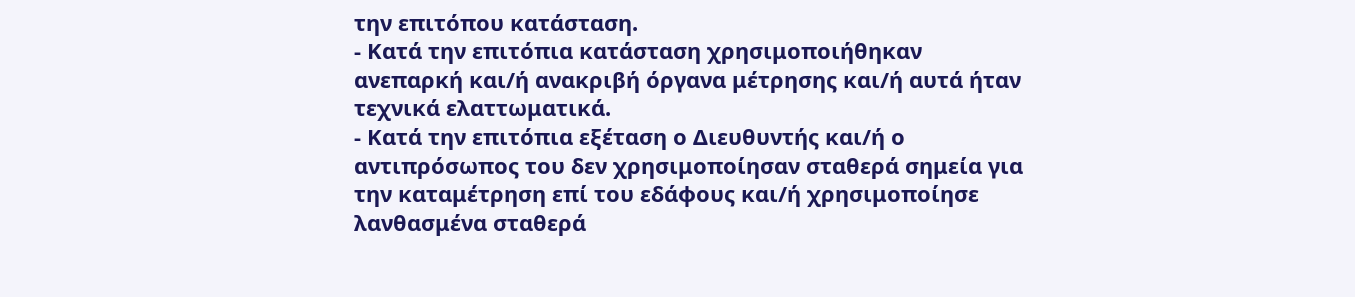την επιτόπου κατάσταση.
- Κατά την επιτόπια κατάσταση χρησιμοποιήθηκαν ανεπαρκή και/ή ανακριβή όργανα μέτρησης και/ή αυτά ήταν τεχνικά ελαττωματικά.
- Κατά την επιτόπια εξέταση ο Διευθυντής και/ή ο αντιπρόσωπος του δεν χρησιμοποίησαν σταθερά σημεία για την καταμέτρηση επί του εδάφους και/ή χρησιμοποίησε λανθασμένα σταθερά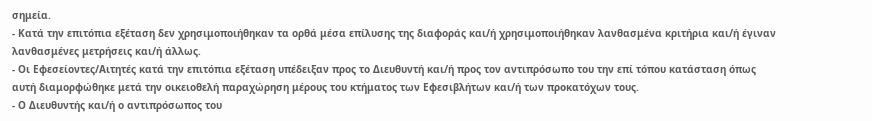σημεία.
- Κατά την επιτόπια εξέταση δεν χρησιμοποιήθηκαν τα ορθά μέσα επίλυσης της διαφοράς και/ή χρησιμοποιήθηκαν λανθασμένα κριτήρια και/ή έγιναν λανθασμένες μετρήσεις και/ή άλλως.
- Οι Εφεσείοντες/Αιτητές κατά την επιτόπια εξέταση υπέδειξαν προς το Διευθυντή και/ή προς τον αντιπρόσωπο του την επί τόπου κατάσταση όπως αυτή διαμορφώθηκε μετά την οικειοθελή παραχώρηση μέρους του κτήματος των Εφεσιβλήτων και/ή των προκατόχων τους.
- Ο Διευθυντής και/ή ο αντιπρόσωπος του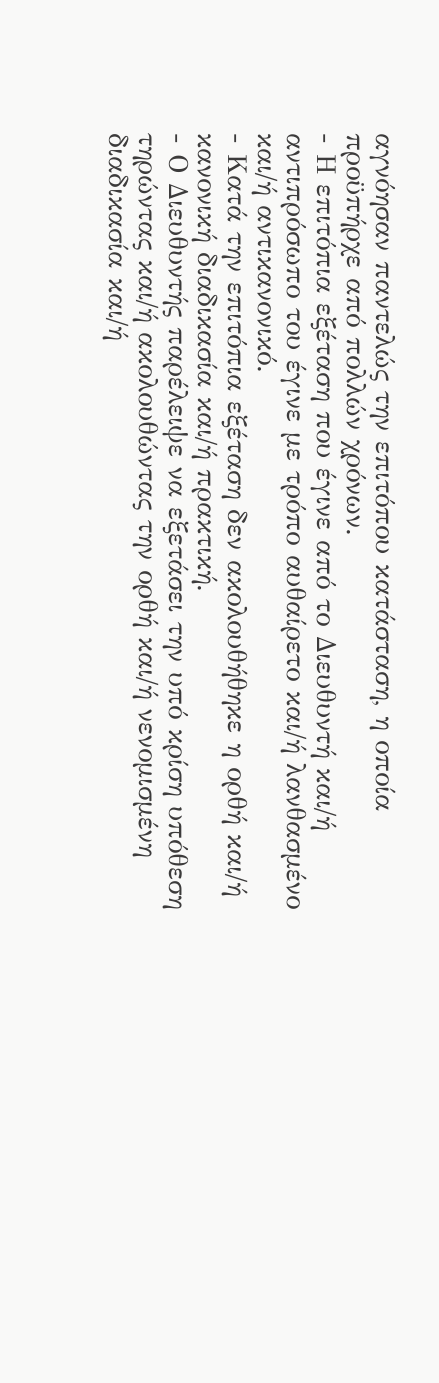αγνόησαν παντελώς την επιτόπου κατάσταση, η οποία προϋπήρχε από πολλών χρόνων.
- Η επιτόπια εξέταση που έγινε από το Διευθυντή και/ή αντιπρόσωπο του έγινε με τρόπο αυθαίρετο και/ή λανθασμένο και/ή αντικανονικό.
- Κατά την επιτόπια εξέταση δεν ακολουθήθηκε η ορθή και/ή κανονική διαδικασία και/ή πρακτική.
- Ο Διευθυντής παρέλειψε να εξετάσει την υπό κρίση υπόθεση τηρώντας και/ή ακολουθώντας την ορθή και/ή νενομισμένη διαδικασία και/ή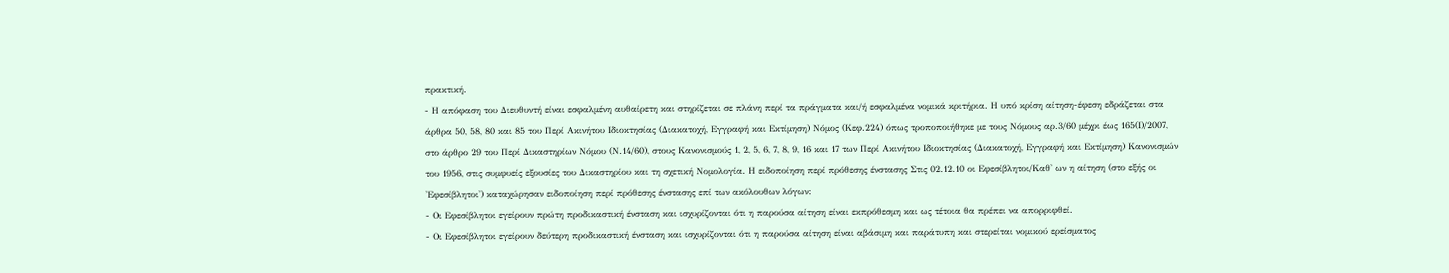πρακτική.
- Η απόφαση του Διευθυντή είναι εσφαλμένη αυθαίρετη και στηρίζεται σε πλάνη περί τα πράγματα και/ή εσφαλμένα νομικά κριτήρια. Η υπό κρίση αίτηση-έφεση εδράζεται στα άρθρα 50, 58, 80 και 85 του Περί Ακινήτου Ιδιοκτησίας (Διακατοχή, Εγγραφή και Εκτίμηση) Νόμος (Κεφ.224) όπως τροποποιήθηκε με τους Νόμους αρ.3/60 μέχρι έως 165(Ι)/2007, στο άρθρο 29 του Περί Δικαστηρίων Νόμου (Ν.14/60), στους Κανονισμούς 1, 2, 5, 6, 7, 8, 9, 16 και 17 των Περί Ακινήτου Ιδιοκτησίας (Διακατοχή, Εγγραφή και Εκτίμηση) Κανονισμών του 1956, στις συμφυείς εξουσίες του Δικαστηρίου και τη σχετική Νομολογία. Η ειδοποίηση περί πρόθεσης ένστασης Στις 02.12.10 οι Εφεσίβλητοι/Καθ' ων η αίτηση (στο εξής οι 'Εφεσίβλητοι') καταχώρησαν ειδοποίηση περί πρόθεσης ένστασης επί των ακόλουθων λόγων:
- Οι Εφεσίβλητοι εγείρουν πρώτη προδικαστική ένσταση και ισχυρίζονται ότι η παρούσα αίτηση είναι εκπρόθεσμη και ως τέτοια θα πρέπει να απορριφθεί.
- Οι Εφεσίβλητοι εγείρουν δεύτερη προδικαστική ένσταση και ισχυρίζονται ότι η παρούσα αίτηση είναι αβάσιμη και παράτυπη και στερείται νομικού ερείσματος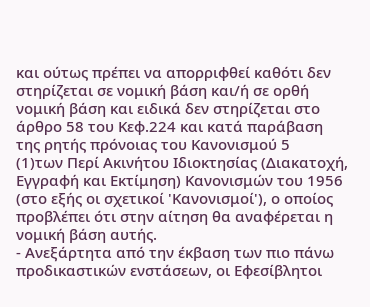και ούτως πρέπει να απορριφθεί καθότι δεν στηρίζεται σε νομική βάση και/ή σε ορθή νομική βάση και ειδικά δεν στηρίζεται στο άρθρο 58 του Κεφ.224 και κατά παράβαση της ρητής πρόνοιας του Κανονισμού 5
(1)των Περί Ακινήτου Ιδιοκτησίας (Διακατοχή, Εγγραφή και Εκτίμηση) Κανονισμών του 1956 (στο εξής οι σχετικοί 'Κανονισμοί'), ο οποίος προβλέπει ότι στην αίτηση θα αναφέρεται η νομική βάση αυτής.
- Ανεξάρτητα από την έκβαση των πιο πάνω προδικαστικών ενστάσεων, οι Εφεσίβλητοι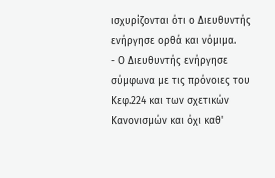ισχυρίζονται ότι ο Διευθυντής ενήργησε ορθά και νόμιμα.
- Ο Διευθυντής ενήργησε σύμφωνα με τις πρόνοιες του Κεφ.224 και των σχετικών Κανονισμών και όχι καθ'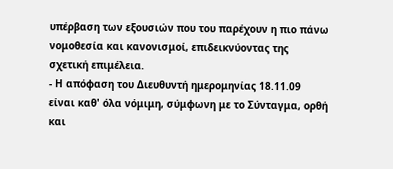υπέρβαση των εξουσιών που του παρέχουν η πιο πάνω νομοθεσία και κανονισμοί, επιδεικνύοντας της σχετική επιμέλεια.
- Η απόφαση του Διευθυντή ημερομηνίας 18.11.09 είναι καθ' όλα νόμιμη, σύμφωνη με το Σύνταγμα, ορθή και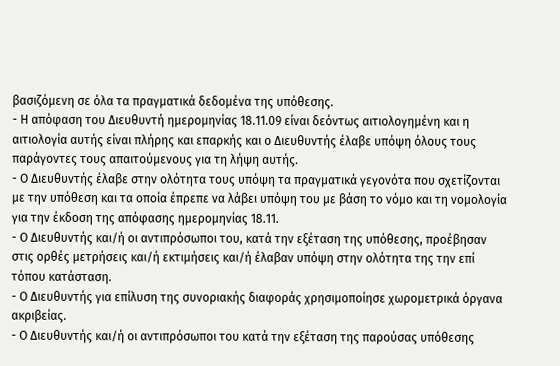βασιζόμενη σε όλα τα πραγματικά δεδομένα της υπόθεσης.
- Η απόφαση του Διευθυντή ημερομηνίας 18.11.09 είναι δεόντως αιτιολογημένη και η αιτιολογία αυτής είναι πλήρης και επαρκής και ο Διευθυντής έλαβε υπόψη όλους τους παράγοντες τους απαιτούμενους για τη λήψη αυτής.
- Ο Διευθυντής έλαβε στην ολότητα τους υπόψη τα πραγματικά γεγονότα που σχετίζονται με την υπόθεση και τα οποία έπρεπε να λάβει υπόψη του με βάση το νόμο και τη νομολογία για την έκδοση της απόφασης ημερομηνίας 18.11.
- Ο Διευθυντής και/ή οι αντιπρόσωποι του, κατά την εξέταση της υπόθεσης, προέβησαν στις ορθές μετρήσεις και/ή εκτιμήσεις και/ή έλαβαν υπόψη στην ολότητα της την επί τόπου κατάσταση.
- Ο Διευθυντής για επίλυση της συνοριακής διαφοράς χρησιμοποίησε χωρομετρικά όργανα ακριβείας.
- Ο Διευθυντής και/ή οι αντιπρόσωποι του κατά την εξέταση της παρούσας υπόθεσης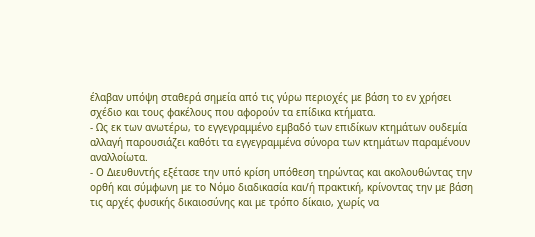έλαβαν υπόψη σταθερά σημεία από τις γύρω περιοχές με βάση το εν χρήσει σχέδιο και τους φακέλους που αφορούν τα επίδικα κτήματα.
- Ως εκ των ανωτέρω, το εγγεγραμμένο εμβαδό των επιδίκων κτημάτων ουδεμία αλλαγή παρουσιάζει καθότι τα εγγεγραμμένα σύνορα των κτημάτων παραμένουν αναλλοίωτα.
- Ο Διευθυντής εξέτασε την υπό κρίση υπόθεση τηρώντας και ακολουθώντας την ορθή και σύμφωνη με το Νόμο διαδικασία και/ή πρακτική, κρίνοντας την με βάση τις αρχές φυσικής δικαιοσύνης και με τρόπο δίκαιο, χωρίς να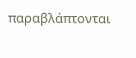παραβλάπτονται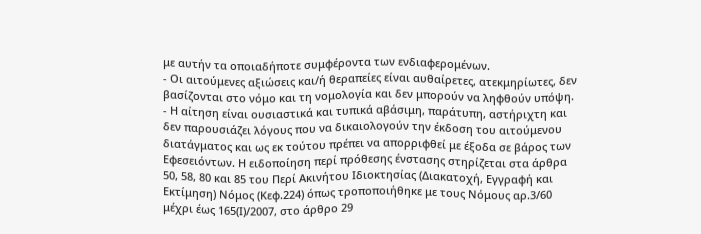με αυτήν τα οποιαδήποτε συμφέροντα των ενδιαφερομένων.
- Οι αιτούμενες αξιώσεις και/ή θεραπείες είναι αυθαίρετες, ατεκμηρίωτες, δεν βασίζονται στο νόμο και τη νομολογία και δεν μπορούν να ληφθούν υπόψη.
- Η αίτηση είναι ουσιαστικά και τυπικά αβάσιμη, παράτυπη, αστήριχτη και δεν παρουσιάζει λόγους που να δικαιολογούν την έκδοση του αιτούμενου διατάγματος και ως εκ τούτου πρέπει να απορριφθεί με έξοδα σε βάρος των Εφεσειόντων. Η ειδοποίηση περί πρόθεσης ένστασης στηρίζεται στα άρθρα 50, 58, 80 και 85 του Περί Ακινήτου Ιδιοκτησίας (Διακατοχή, Εγγραφή και Εκτίμηση) Νόμος (Κεφ.224) όπως τροποποιήθηκε με τους Νόμους αρ.3/60 μέχρι έως 165(Ι)/2007, στο άρθρο 29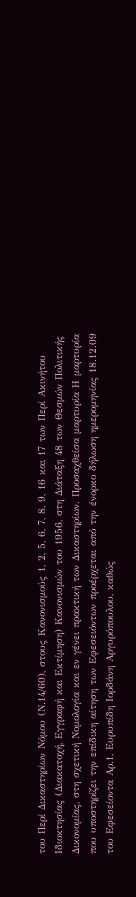του Περί Δικαστηρίων Νόμου (Ν.14/60), στους Κανονισμούς 1, 2, 5, 6, 7, 8, 9, 16 και 17 των Περί Ακινήτου Ιδιοκτησίας (Διακατοχή, Εγγραφή και Εκτίμηση) Κανονισμών του 1956, στη Διάταξη 48 των Θεσμών Πολιτικής Δικονομίας, στη σχετική Νομολογία και εν γένει πρακτική των Δικαστηρίων. Προσαχθείσα μαρτυρία Η μαρτυρία που υποστηρίζει την επίδικη αίτηση των Εφεσειόντων προέρχεται από την ένορκο δήλωση ημερομηνίας 18.12.09 του Εφεσείοντα Αρ.1, Ευρυπίδη Ιορδάνη Αργυρόπουλου, καθώς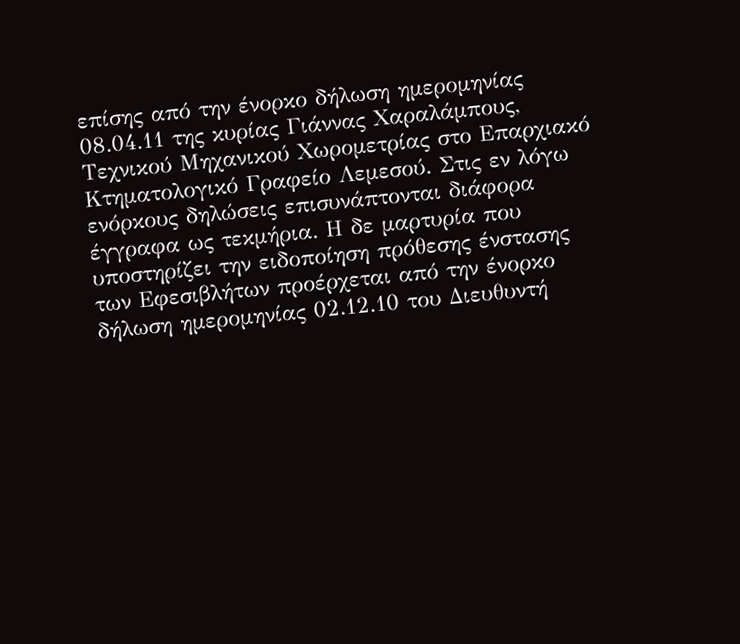επίσης από την ένορκο δήλωση ημερομηνίας 08.04.11 της κυρίας Γιάννας Χαραλάμπους, Τεχνικού Μηχανικού Χωρομετρίας στο Επαρχιακό Κτηματολογικό Γραφείο Λεμεσού. Στις εν λόγω ενόρκους δηλώσεις επισυνάπτονται διάφορα έγγραφα ως τεκμήρια. Η δε μαρτυρία που υποστηρίζει την ειδοποίηση πρόθεσης ένστασης των Εφεσιβλήτων προέρχεται από την ένορκο δήλωση ημερομηνίας 02.12.10 του Διευθυντή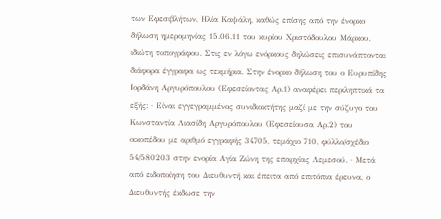των Εφεσιβλήτων, Ηλία Καψάλη, καθώς επίσης από την ένορκο δήλωση ημερομηνίας 15.06.11 του κυρίου Χριστόδουλου Μάρκου, ιδιώτη τοπογράφου. Στις εν λόγω ενόρκους δηλώσεις επισυνάπτονται διάφορα έγγραφα ως τεκμήρια. Στην ένορκο δήλωση του ο Ευρυπίδης Ιορδάνη Αργυρόπουλου (Εφεσείοντας Αρ.1) αναφέρει περιληπτικά τα εξής: · Είναι εγγεγραμμένος συνιδιοκτήτης μαζί με την σύζυγο του Κωνσταντία Λιασίδη Αργυρόπουλου (Εφεσείουσα Αρ.2) του οικοπέδου με αριθμό εγγραφής 34705, τεμάχιο 710, φύλλο/σχέδιο 54/580203 στην ενορία Αγία Ζώνη της επαρχίας Λεμεσού. · Μετά από ειδοποίηση του Διευθυντή και έπειτα από επιτόπια έρευνα, ο Διευθυντής έκδωσε την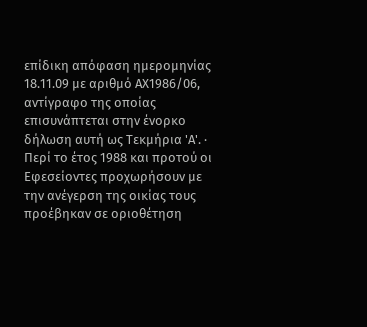επίδικη απόφαση ημερομηνίας 18.11.09 με αριθμό ΑΧ1986/06, αντίγραφο της οποίας επισυνάπτεται στην ένορκο δήλωση αυτή ως Τεκμήρια 'Α'. · Περί το έτος 1988 και προτού οι Εφεσείοντες προχωρήσουν με την ανέγερση της οικίας τους προέβηκαν σε οριοθέτηση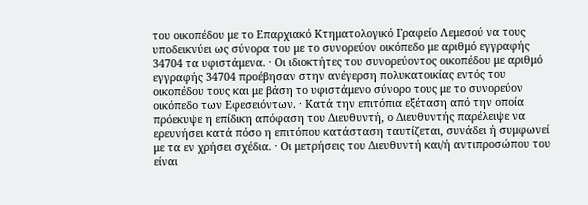του οικοπέδου με το Επαρχιακό Κτηματολογικό Γραφείο Λεμεσού να τους υποδεικνύει ως σύνορα του με το συνορεύον οικόπεδο με αριθμό εγγραφής 34704 τα υφιστάμενα. · Οι ιδιοκτήτες του συνορεύοντος οικοπέδου με αριθμό εγγραφής 34704 προέβησαν στην ανέγερση πολυκατοικίας εντός του οικοπέδου τους και με βάση το υφιστάμενο σύνορο τους με το συνορεύον οικόπεδο των Εφεσειόντων. · Κατά την επιτόπια εξέταση από την οποία πρόεκυψε η επίδικη απόφαση του Διευθυντή, ο Διευθυντής παρέλειψε να ερευνήσει κατά πόσο η επιτόπου κατάσταση ταυτίζεται, συνάδει ή συμφωνεί με τα εν χρήσει σχέδια. · Οι μετρήσεις του Διευθυντή και/ή αντιπροσώπου του είναι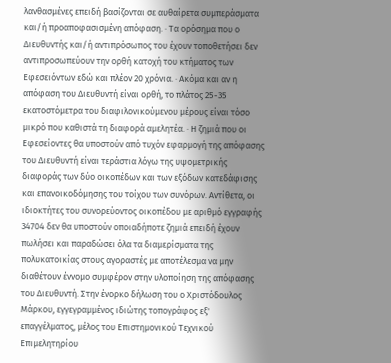λανθασμένες επειδή βασίζονται σε αυθαίρετα συμπεράσματα και/ή προαποφασισμένη απόφαση. · Τα ορόσημα που ο Διευθυντής και/ή αντιπρόσωπος του έχουν τοποθετήσει δεν αντιπροσωπεύουν την ορθή κατοχή του κτήματος των Εφεσειόντων εδώ και πλέον 20 χρόνια. · Ακόμα και αν η απόφαση του Διευθυντή είναι ορθή, το πλάτος 25-35 εκατοστόμετρα του διαφιλονικούμενου μέρους είναι τόσο μικρό που καθιστά τη διαφορά αμελητέα. · Η ζημιά που οι Εφεσείοντες θα υποστούν από τυχόν εφαρμογή της απόφασης του Διευθυντή είναι τεράστια λόγω της υψομετρικής διαφοράς των δύο οικοπέδων και των εξόδων κατεδάφισης και επανοικοδόμησης του τοίχου των συνόρων. Αντίθετα, οι ιδιοκτήτες του συνορεύοντος οικοπέδου με αριθμό εγγραφής 34704 δεν θα υποστούν οποιαδήποτε ζημιά επειδή έχουν πωλήσει και παραδώσει όλα τα διαμερίσματα της πολυκατοικίας στους αγοραστές με αποτέλεσμα να μην διαθέτουν έννομο συμφέρον στην υλοποίηση της απόφασης του Διευθυντή. Στην ένορκο δήλωση του ο Χριστόδουλος Μάρκου, εγγεγραμμένος ιδιώτης τοπογράφος εξ' επαγγέλματος, μέλος του Επιστημονικού Τεχνικού Επιμελητηρίου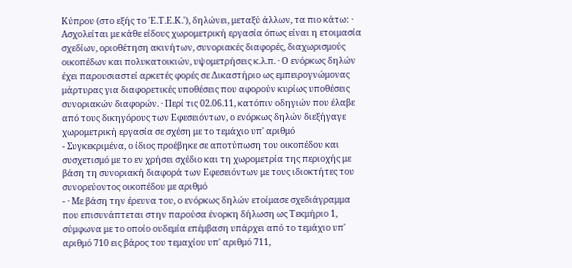Κύπρου (στο εξής το 'Ε.Τ.Ε.Κ.'), δηλώνει, μεταξύ άλλων, τα πιο κάτω: · Ασχολείται με κάθε είδους χωρομετρική εργασία όπως είναι η ετοιμασία σχεδίων, οριοθέτηση ακινήτων, συνοριακές διαφορές, διαχωρισμούς οικοπέδων και πολυκατοικιών, υψομετρήσεις κ.λ.π. · Ο ενόρκως δηλών έχει παρουσιαστεί αρκετές φορές σε Δικαστήριο ως εμπειρογνώμονας μάρτυρας για διαφορετικές υποθέσεις που αφορούν κυρίως υποθέσεις συνοριακών διαφορών. · Περί τις 02.06.11, κατόπιν οδηγιών που έλαβε από τους δικηγόρους των Εφεσειόντων, ο ενόρκως δηλών διεξήγαγε χωρομετρική εργασία σε σχέση με το τεμάχιο υπ' αριθμό
- Συγκεκριμένα, ο ίδιος προέβηκε σε αποτύπωση του οικοπέδου και συσχετισμό με το εν χρήσει σχέδιο και τη χωρομετρία της περιοχής με βάση τη συνοριακή διαφορά των Εφεσειόντων με τους ιδιοκτήτες του συνορεύοντος οικοπέδου με αριθμό
- · Με βάση την έρευνα του, ο ενόρκως δηλών ετοίμασε σχεδιάγραμμα που επισυνάπτεται στην παρούσα ένορκη δήλωση ως Τεκμήριο 1, σύμφωνα με το οποίο ουδεμία επέμβαση υπάρχει από το τεμάχιο υπ' αριθμό 710 εις βάρος του τεμαχίου υπ' αριθμό 711,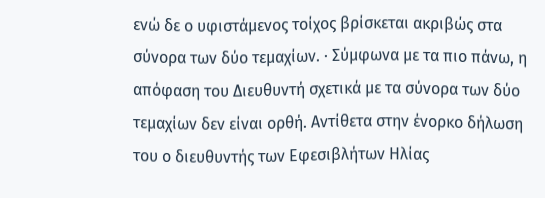ενώ δε ο υφιστάμενος τοίχος βρίσκεται ακριβώς στα σύνορα των δύο τεμαχίων. · Σύμφωνα με τα πιο πάνω, η απόφαση του Διευθυντή σχετικά με τα σύνορα των δύο τεμαχίων δεν είναι ορθή. Αντίθετα στην ένορκο δήλωση του ο διευθυντής των Εφεσιβλήτων Ηλίας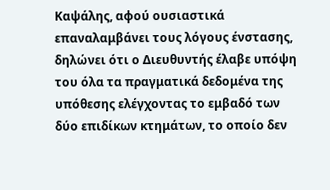Καψάλης, αφού ουσιαστικά επαναλαμβάνει τους λόγους ένστασης, δηλώνει ότι ο Διευθυντής έλαβε υπόψη του όλα τα πραγματικά δεδομένα της υπόθεσης ελέγχοντας το εμβαδό των δύο επιδίκων κτημάτων, το οποίο δεν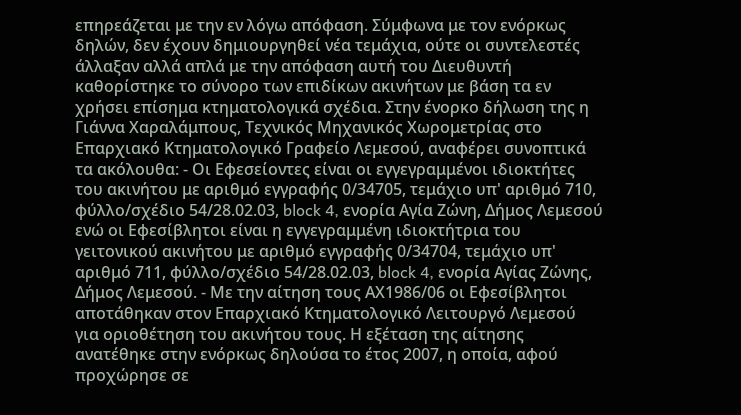επηρεάζεται με την εν λόγω απόφαση. Σύμφωνα με τον ενόρκως δηλών, δεν έχουν δημιουργηθεί νέα τεμάχια, ούτε οι συντελεστές άλλαξαν αλλά απλά με την απόφαση αυτή του Διευθυντή καθορίστηκε το σύνορο των επιδίκων ακινήτων με βάση τα εν χρήσει επίσημα κτηματολογικά σχέδια. Στην ένορκο δήλωση της η Γιάννα Χαραλάμπους, Τεχνικός Μηχανικός Χωρομετρίας στο Επαρχιακό Κτηματολογικό Γραφείο Λεμεσού, αναφέρει συνοπτικά τα ακόλουθα: - Οι Εφεσείοντες είναι οι εγγεγραμμένοι ιδιοκτήτες του ακινήτου με αριθμό εγγραφής 0/34705, τεμάχιο υπ' αριθμό 710, φύλλο/σχέδιο 54/28.02.03, block 4, ενορία Αγία Ζώνη, Δήμος Λεμεσού ενώ οι Εφεσίβλητοι είναι η εγγεγραμμένη ιδιοκτήτρια του γειτονικού ακινήτου με αριθμό εγγραφής 0/34704, τεμάχιο υπ' αριθμό 711, φύλλο/σχέδιο 54/28.02.03, block 4, ενορία Αγίας Ζώνης, Δήμος Λεμεσού. - Με την αίτηση τους ΑΧ1986/06 οι Εφεσίβλητοι αποτάθηκαν στον Επαρχιακό Κτηματολογικό Λειτουργό Λεμεσού για οριοθέτηση του ακινήτου τους. Η εξέταση της αίτησης ανατέθηκε στην ενόρκως δηλούσα το έτος 2007, η οποία, αφού προχώρησε σε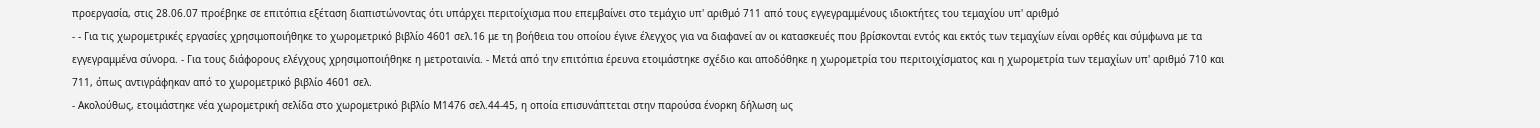προεργασία, στις 28.06.07 προέβηκε σε επιτόπια εξέταση διαπιστώνοντας ότι υπάρχει περιτοίχισμα που επεμβαίνει στο τεμάχιο υπ' αριθμό 711 από τους εγγεγραμμένους ιδιοκτήτες του τεμαχίου υπ' αριθμό
- - Για τις χωρομετρικές εργασίες χρησιμοποιήθηκε το χωρομετρικό βιβλίο 4601 σελ.16 με τη βοήθεια του οποίου έγινε έλεγχος για να διαφανεί αν οι κατασκευές που βρίσκονται εντός και εκτός των τεμαχίων είναι ορθές και σύμφωνα με τα εγγεγραμμένα σύνορα. - Για τους διάφορους ελέγχους χρησιμοποιήθηκε η μετροταινία. - Μετά από την επιτόπια έρευνα ετοιμάστηκε σχέδιο και αποδόθηκε η χωρομετρία του περιτοιχίσματος και η χωρομετρία των τεμαχίων υπ' αριθμό 710 και 711, όπως αντιγράφηκαν από το χωρομετρικό βιβλίο 4601 σελ.
- Ακολούθως, ετοιμάστηκε νέα χωρομετρική σελίδα στο χωρομετρικό βιβλίο Μ1476 σελ.44-45, η οποία επισυνάπτεται στην παρούσα ένορκη δήλωση ως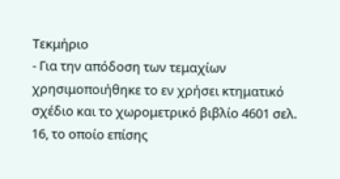Τεκμήριο
- Για την απόδοση των τεμαχίων χρησιμοποιήθηκε το εν χρήσει κτηματικό σχέδιο και το χωρομετρικό βιβλίο 4601 σελ. 16, το οποίο επίσης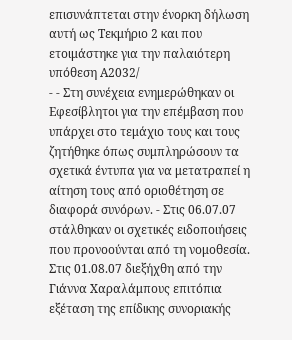επισυνάπτεται στην ένορκη δήλωση αυτή ως Τεκμήριο 2 και που ετοιμάστηκε για την παλαιότερη υπόθεση Α2032/
- - Στη συνέχεια ενημερώθηκαν οι Εφεσίβλητοι για την επέμβαση που υπάρχει στο τεμάχιο τους και τους ζητήθηκε όπως συμπληρώσουν τα σχετικά έντυπα για να μετατραπεί η αίτηση τους από οριοθέτηση σε διαφορά συνόρων. - Στις 06.07.07 στάλθηκαν οι σχετικές ειδοποιήσεις που προνοούνται από τη νομοθεσία. Στις 01.08.07 διεξήχθη από την Γιάννα Χαραλάμπους επιτόπια εξέταση της επίδικης συνοριακής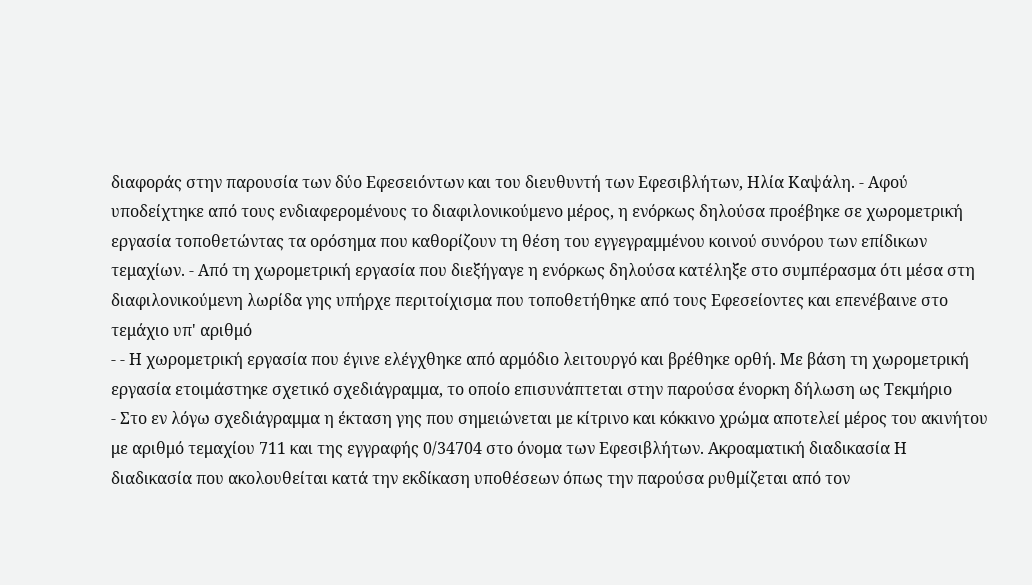διαφοράς στην παρουσία των δύο Εφεσειόντων και του διευθυντή των Εφεσιβλήτων, Ηλία Καψάλη. - Αφού υποδείχτηκε από τους ενδιαφερομένους το διαφιλονικούμενο μέρος, η ενόρκως δηλούσα προέβηκε σε χωρομετρική εργασία τοποθετώντας τα ορόσημα που καθορίζουν τη θέση του εγγεγραμμένου κοινού συνόρου των επίδικων τεμαχίων. - Από τη χωρομετρική εργασία που διεξήγαγε η ενόρκως δηλούσα κατέληξε στο συμπέρασμα ότι μέσα στη διαφιλονικούμενη λωρίδα γης υπήρχε περιτοίχισμα που τοποθετήθηκε από τους Εφεσείοντες και επενέβαινε στο τεμάχιο υπ' αριθμό
- - Η χωρομετρική εργασία που έγινε ελέγχθηκε από αρμόδιο λειτουργό και βρέθηκε ορθή. Με βάση τη χωρομετρική εργασία ετοιμάστηκε σχετικό σχεδιάγραμμα, το οποίο επισυνάπτεται στην παρούσα ένορκη δήλωση ως Τεκμήριο
- Στο εν λόγω σχεδιάγραμμα η έκταση γης που σημειώνεται με κίτρινο και κόκκινο χρώμα αποτελεί μέρος του ακινήτου με αριθμό τεμαχίου 711 και της εγγραφής 0/34704 στο όνομα των Εφεσιβλήτων. Ακροαματική διαδικασία Η διαδικασία που ακολουθείται κατά την εκδίκαση υποθέσεων όπως την παρούσα ρυθμίζεται από τον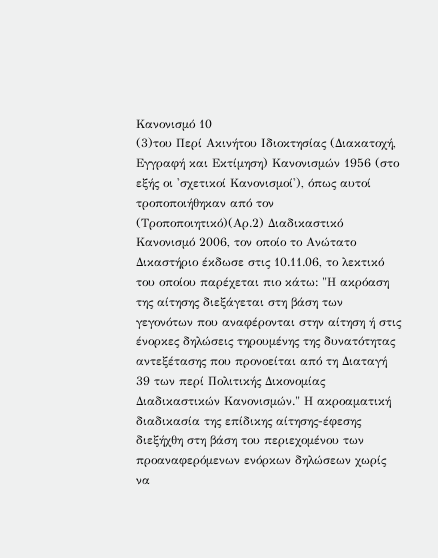Κανονισμό 10
(3)του Περί Ακινήτου Ιδιοκτησίας (Διακατοχή, Εγγραφή και Εκτίμηση) Κανονισμών 1956 (στο εξής οι 'σχετικοί Κανονισμοί'), όπως αυτοί τροποποιήθηκαν από τον (Τροποποιητικό)(Αρ.2) Διαδικαστικό Κανονισμό 2006, τον οποίο το Ανώτατο Δικαστήριο έκδωσε στις 10.11.06, το λεκτικό του οποίου παρέχεται πιο κάτω: "Η ακρόαση της αίτησης διεξάγεται στη βάση των γεγονότων που αναφέρονται στην αίτηση ή στις ένορκες δηλώσεις τηρουμένης της δυνατότητας αντεξέτασης που προνοείται από τη Διαταγή 39 των περί Πολιτικής Δικονομίας Διαδικαστικών Κανονισμών." Η ακροαματική διαδικασία της επίδικης αίτησης-έφεσης διεξήχθη στη βάση του περιεχομένου των προαναφερόμενων ενόρκων δηλώσεων χωρίς να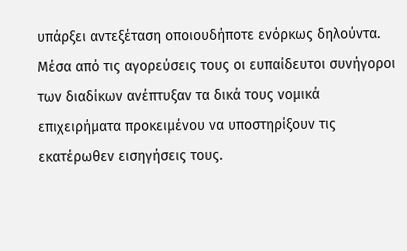υπάρξει αντεξέταση οποιουδήποτε ενόρκως δηλούντα. Μέσα από τις αγορεύσεις τους οι ευπαίδευτοι συνήγοροι των διαδίκων ανέπτυξαν τα δικά τους νομικά επιχειρήματα προκειμένου να υποστηρίξουν τις εκατέρωθεν εισηγήσεις τους.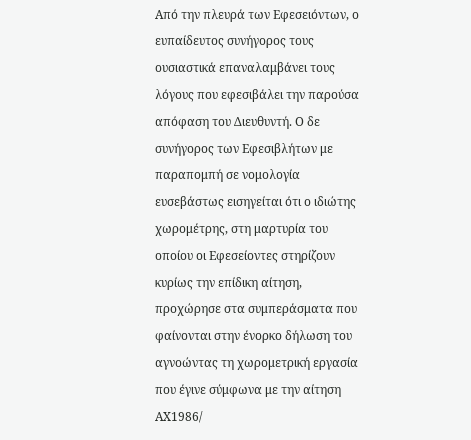Από την πλευρά των Εφεσειόντων, ο ευπαίδευτος συνήγορος τους ουσιαστικά επαναλαμβάνει τους λόγους που εφεσιβάλει την παρούσα απόφαση του Διευθυντή. Ο δε συνήγορος των Εφεσιβλήτων με παραπομπή σε νομολογία ευσεβάστως εισηγείται ότι ο ιδιώτης χωρομέτρης, στη μαρτυρία του οποίου οι Εφεσείοντες στηρίζουν κυρίως την επίδικη αίτηση, προχώρησε στα συμπεράσματα που φαίνονται στην ένορκο δήλωση του αγνοώντας τη χωρομετρική εργασία που έγινε σύμφωνα με την αίτηση ΑΧ1986/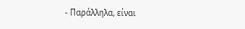- Παράλληλα, είναι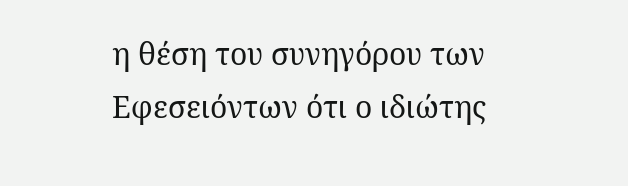η θέση του συνηγόρου των Εφεσειόντων ότι ο ιδιώτης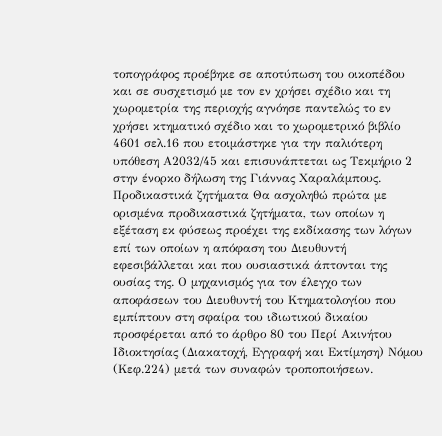τοπογράφος προέβηκε σε αποτύπωση του οικοπέδου και σε συσχετισμό με τον εν χρήσει σχέδιο και τη χωρομετρία της περιοχής αγνόησε παντελώς το εν χρήσει κτηματικό σχέδιο και το χωρομετρικό βιβλίο 4601 σελ.16 που ετοιμάστηκε για την παλιότερη υπόθεση Α2032/45 και επισυνάπτεται ως Τεκμήριο 2 στην ένορκο δήλωση της Γιάννας Χαραλάμπους. Προδικαστικά ζητήματα Θα ασχοληθώ πρώτα με ορισμένα προδικαστικά ζητήματα, των οποίων η εξέταση εκ φύσεως προέχει της εκδίκασης των λόγων επί των οποίων η απόφαση του Διευθυντή εφεσιβάλλεται και που ουσιαστικά άπτονται της ουσίας της. Ο μηχανισμός για τον έλεγχο των αποφάσεων του Διευθυντή του Κτηματολογίου που εμπίπτουν στη σφαίρα του ιδιωτικού δικαίου προσφέρεται από το άρθρο 80 του Περί Ακινήτου Ιδιοκτησίας (Διακατοχή, Εγγραφή και Εκτίμηση) Νόμου (Κεφ.224) μετά των συναφών τροποποιήσεων.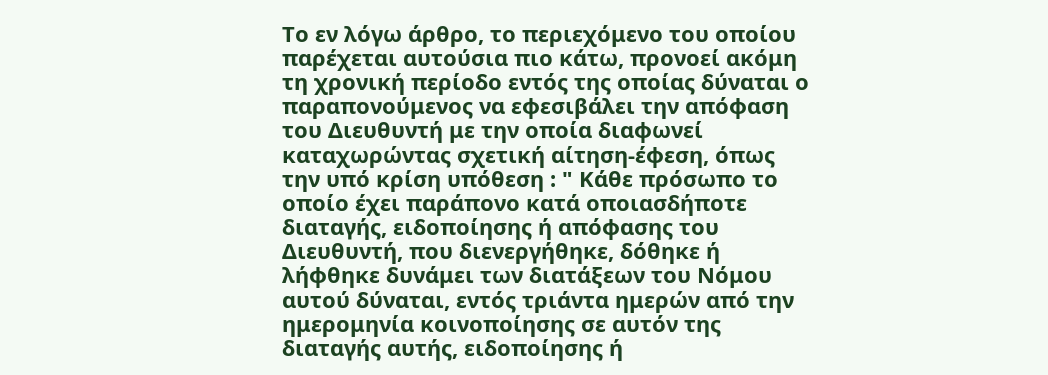Το εν λόγω άρθρο, το περιεχόμενο του οποίου παρέχεται αυτούσια πιο κάτω, προνοεί ακόμη τη χρονική περίοδο εντός της οποίας δύναται ο παραπονούμενος να εφεσιβάλει την απόφαση του Διευθυντή με την οποία διαφωνεί καταχωρώντας σχετική αίτηση-έφεση, όπως την υπό κρίση υπόθεση : " Κάθε πρόσωπο το οποίο έχει παράπονο κατά οποιασδήποτε διαταγής, ειδοποίησης ή απόφασης του Διευθυντή, που διενεργήθηκε, δόθηκε ή λήφθηκε δυνάμει των διατάξεων του Νόμου αυτού δύναται, εντός τριάντα ημερών από την ημερομηνία κοινοποίησης σε αυτόν της διαταγής αυτής, ειδοποίησης ή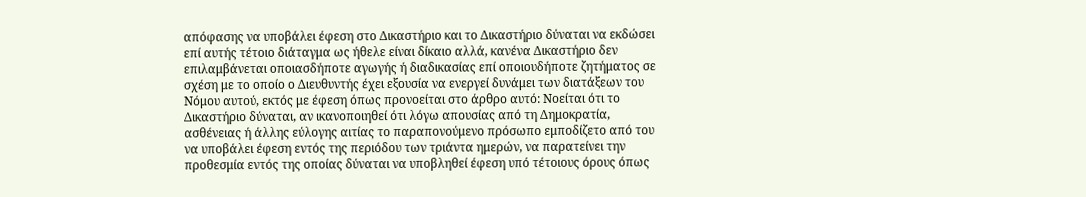απόφασης να υποβάλει έφεση στο Δικαστήριο και το Δικαστήριο δύναται να εκδώσει επί αυτής τέτοιο διάταγμα ως ήθελε είναι δίκαιο αλλά, κανένα Δικαστήριο δεν επιλαμβάνεται οποιασδήποτε αγωγής ή διαδικασίας επί οποιουδήποτε ζητήματος σε σχέση με το οποίο ο Διευθυντής έχει εξουσία να ενεργεί δυνάμει των διατάξεων του Νόμου αυτού, εκτός με έφεση όπως προνοείται στο άρθρο αυτό: Νοείται ότι το Δικαστήριο δύναται, αν ικανοποιηθεί ότι λόγω απουσίας από τη Δημοκρατία, ασθένειας ή άλλης εύλογης αιτίας το παραπονούμενο πρόσωπο εμποδίζετο από του να υποβάλει έφεση εντός της περιόδου των τριάντα ημερών, να παρατείνει την προθεσμία εντός της οποίας δύναται να υποβληθεί έφεση υπό τέτοιους όρους όπως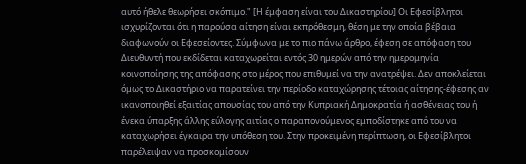αυτό ήθελε θεωρήσει σκόπιμο." [Η έμφαση είναι του Δικαστηρίου] Οι Εφεσίβλητοι ισχυρίζονται ότι η παρούσα αίτηση είναι εκπρόθεσμη, θέση με την οποία βέβαια διαφωνούν οι Εφεσείοντες. Σύμφωνα με το πιο πάνω άρθρο, έφεση σε απόφαση του Διευθυντή που εκδίδεται καταχωρείται εντός 30 ημερών από την ημερομηνία κοινοποίησης της απόφασης στο μέρος που επιθυμεί να την ανατρέψει. Δεν αποκλείεται όμως το Δικαστήριο να παρατείνει την περίοδο καταχώρησης τέτοιας αίτησης-έφεσης αν ικανοποιηθεί εξαιτίας απουσίας του από την Κυπριακή Δημοκρατία ή ασθένειας του ή ένεκα ύπαρξης άλλης εύλογης αιτίας ο παραπονούμενος εμποδίστηκε από του να καταχωρήσει έγκαιρα την υπόθεση του. Στην προκειμένη περίπτωση, οι Εφεσίβλητοι παρέλειψαν να προσκομίσουν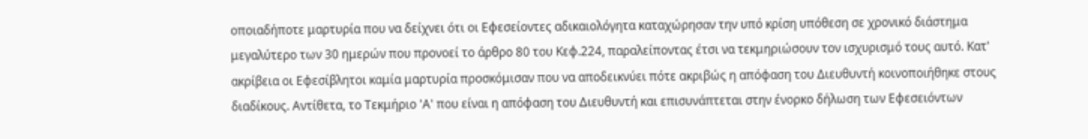οποιαδήποτε μαρτυρία που να δείχνει ότι οι Εφεσείοντες αδικαιολόγητα καταχώρησαν την υπό κρίση υπόθεση σε χρονικό διάστημα μεγαλύτερο των 30 ημερών που προνοεί το άρθρο 80 του Κεφ.224, παραλείποντας έτσι να τεκμηριώσουν τον ισχυρισμό τους αυτό. Κατ' ακρίβεια οι Εφεσίβλητοι καμία μαρτυρία προσκόμισαν που να αποδεικνύει πότε ακριβώς η απόφαση του Διευθυντή κοινοποιήθηκε στους διαδίκους. Αντίθετα, το Τεκμήριο 'Α' που είναι η απόφαση του Διευθυντή και επισυνάπτεται στην ένορκο δήλωση των Εφεσειόντων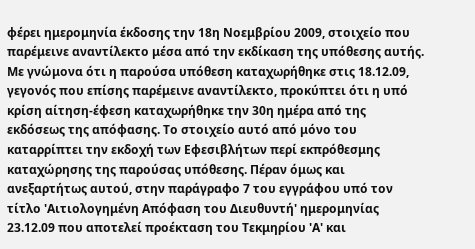φέρει ημερομηνία έκδοσης την 18η Νοεμβρίου 2009, στοιχείο που παρέμεινε αναντίλεκτο μέσα από την εκδίκαση της υπόθεσης αυτής. Με γνώμονα ότι η παρούσα υπόθεση καταχωρήθηκε στις 18.12.09, γεγονός που επίσης παρέμεινε αναντίλεκτο, προκύπτει ότι η υπό κρίση αίτηση-έφεση καταχωρήθηκε την 30η ημέρα από της εκδόσεως της απόφασης. Το στοιχείο αυτό από μόνο του καταρρίπτει την εκδοχή των Εφεσιβλήτων περί εκπρόθεσμης καταχώρησης της παρούσας υπόθεσης. Πέραν όμως και ανεξαρτήτως αυτού, στην παράγραφο 7 του εγγράφου υπό τον τίτλο 'Αιτιολογημένη Απόφαση του Διευθυντή' ημερομηνίας 23.12.09 που αποτελεί προέκταση του Τεκμηρίου 'Α' και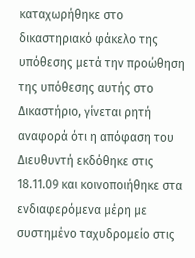καταχωρήθηκε στο δικαστηριακό φάκελο της υπόθεσης μετά την προώθηση της υπόθεσης αυτής στο Δικαστήριο, γίνεται ρητή αναφορά ότι η απόφαση του Διευθυντή εκδόθηκε στις 18.11.09 και κοινοποιήθηκε στα ενδιαφερόμενα μέρη με συστημένο ταχυδρομείο στις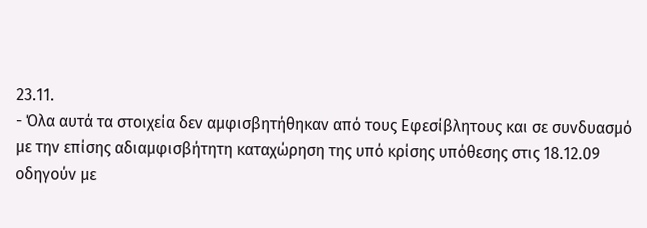23.11.
- Όλα αυτά τα στοιχεία δεν αμφισβητήθηκαν από τους Εφεσίβλητους και σε συνδυασμό με την επίσης αδιαμφισβήτητη καταχώρηση της υπό κρίσης υπόθεσης στις 18.12.09 οδηγούν με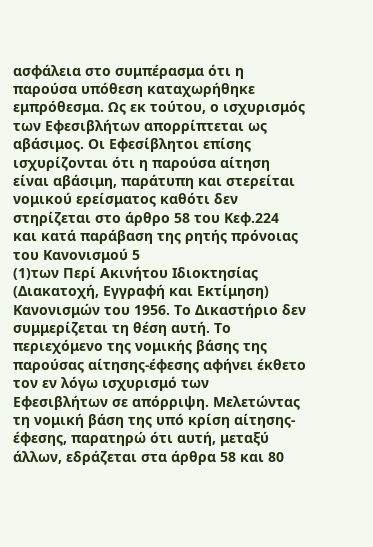ασφάλεια στο συμπέρασμα ότι η παρούσα υπόθεση καταχωρήθηκε εμπρόθεσμα. Ως εκ τούτου, ο ισχυρισμός των Εφεσιβλήτων απορρίπτεται ως αβάσιμος. Οι Εφεσίβλητοι επίσης ισχυρίζονται ότι η παρούσα αίτηση είναι αβάσιμη, παράτυπη και στερείται νομικού ερείσματος καθότι δεν στηρίζεται στο άρθρο 58 του Κεφ.224 και κατά παράβαση της ρητής πρόνοιας του Κανονισμού 5
(1)των Περί Ακινήτου Ιδιοκτησίας (Διακατοχή, Εγγραφή και Εκτίμηση) Κανονισμών του 1956. Το Δικαστήριο δεν συμμερίζεται τη θέση αυτή. Το περιεχόμενο της νομικής βάσης της παρούσας αίτησης-έφεσης αφήνει έκθετο τον εν λόγω ισχυρισμό των Εφεσιβλήτων σε απόρριψη. Μελετώντας τη νομική βάση της υπό κρίση αίτησης-έφεσης, παρατηρώ ότι αυτή, μεταξύ άλλων, εδράζεται στα άρθρα 58 και 80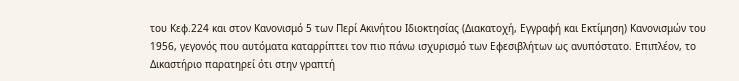του Κεφ.224 και στον Κανονισμό 5 των Περί Ακινήτου Ιδιοκτησίας (Διακατοχή, Εγγραφή και Εκτίμηση) Κανονισμών του 1956, γεγονός που αυτόματα καταρρίπτει τον πιο πάνω ισχυρισμό των Εφεσιβλήτων ως ανυπόστατο. Επιπλέον, το Δικαστήριο παρατηρεί ότι στην γραπτή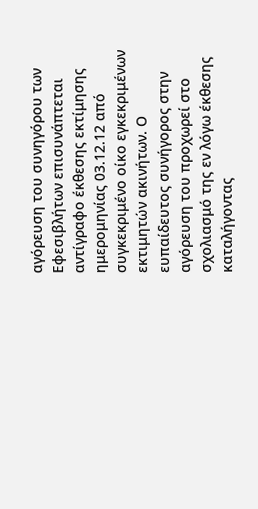αγόρευση του συνηγόρου των Εφεσιβλήτων επισυνάπτεται αντίγραφο έκθεσης εκτίμησης ημερομηνίας 03.12.12 από συγκεκριμένο οίκο εγκεκριμένων εκτιμητών ακινήτων. Ο ευπαίδευτος συνήγορος στην αγόρευση του προχωρεί στο σχολιασμό της εν λόγω έκθεσης καταλήγοντας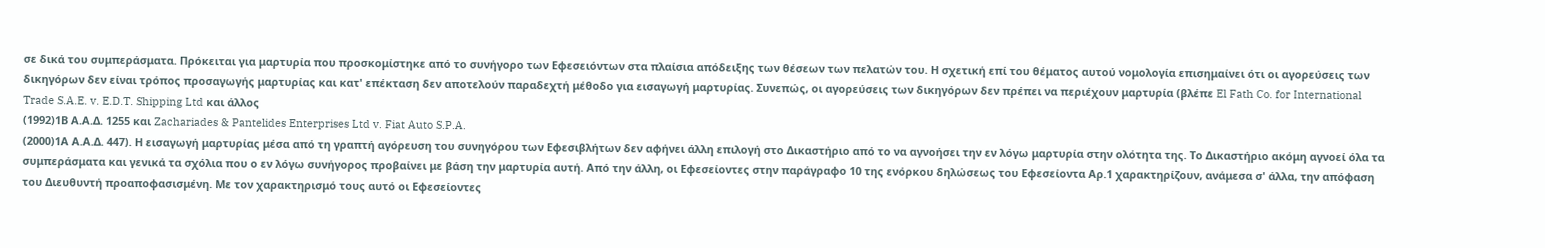σε δικά του συμπεράσματα. Πρόκειται για μαρτυρία που προσκομίστηκε από το συνήγορο των Εφεσειόντων στα πλαίσια απόδειξης των θέσεων των πελατών του. Η σχετική επί του θέματος αυτού νομολογία επισημαίνει ότι οι αγορεύσεις των δικηγόρων δεν είναι τρόπος προσαγωγής μαρτυρίας και κατ' επέκταση δεν αποτελούν παραδεχτή μέθοδο για εισαγωγή μαρτυρίας. Συνεπώς, οι αγορεύσεις των δικηγόρων δεν πρέπει να περιέχουν μαρτυρία (βλέπε El Fath Co. for International Trade S.A.E. v. E.D.T. Shipping Ltd και άλλος
(1992)1Β Α.Α.Δ. 1255 και Zachariades & Pantelides Enterprises Ltd v. Fiat Auto S.P.A.
(2000)1Α Α.Α.Δ. 447). Η εισαγωγή μαρτυρίας μέσα από τη γραπτή αγόρευση του συνηγόρου των Εφεσιβλήτων δεν αφήνει άλλη επιλογή στο Δικαστήριο από το να αγνοήσει την εν λόγω μαρτυρία στην ολότητα της. Το Δικαστήριο ακόμη αγνοεί όλα τα συμπεράσματα και γενικά τα σχόλια που ο εν λόγω συνήγορος προβαίνει με βάση την μαρτυρία αυτή. Από την άλλη, οι Εφεσείοντες στην παράγραφο 10 της ενόρκου δηλώσεως του Εφεσείοντα Αρ.1 χαρακτηρίζουν, ανάμεσα σ' άλλα, την απόφαση του Διευθυντή προαποφασισμένη. Με τον χαρακτηρισμό τους αυτό οι Εφεσείοντες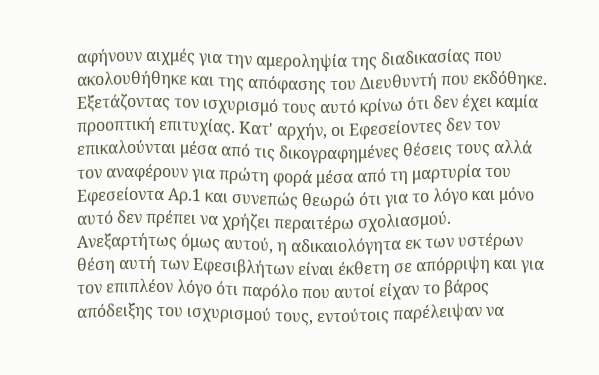αφήνουν αιχμές για την αμεροληψία της διαδικασίας που ακολουθήθηκε και της απόφασης του Διευθυντή που εκδόθηκε. Εξετάζοντας τον ισχυρισμό τους αυτό κρίνω ότι δεν έχει καμία προοπτική επιτυχίας. Κατ' αρχήν, οι Εφεσείοντες δεν τον επικαλούνται μέσα από τις δικογραφημένες θέσεις τους αλλά τον αναφέρουν για πρώτη φορά μέσα από τη μαρτυρία του Εφεσείοντα Αρ.1 και συνεπώς θεωρώ ότι για το λόγο και μόνο αυτό δεν πρέπει να χρήζει περαιτέρω σχολιασμού. Ανεξαρτήτως όμως αυτού, η αδικαιολόγητα εκ των υστέρων θέση αυτή των Εφεσιβλήτων είναι έκθετη σε απόρριψη και για τον επιπλέον λόγο ότι παρόλο που αυτοί είχαν το βάρος απόδειξης του ισχυρισμού τους, εντούτοις παρέλειψαν να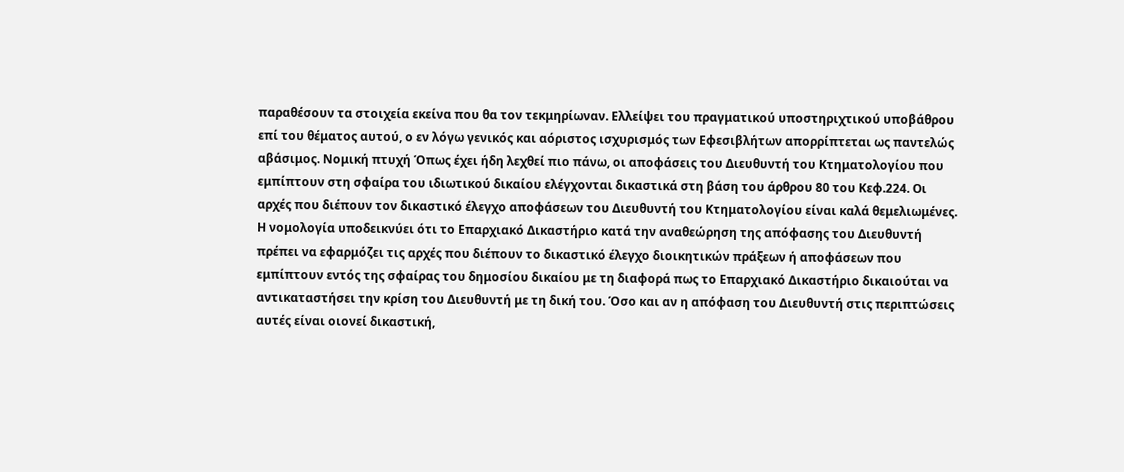παραθέσουν τα στοιχεία εκείνα που θα τον τεκμηρίωναν. Ελλείψει του πραγματικού υποστηριχτικού υποβάθρου επί του θέματος αυτού, ο εν λόγω γενικός και αόριστος ισχυρισμός των Εφεσιβλήτων απορρίπτεται ως παντελώς αβάσιμος. Νομική πτυχή Όπως έχει ήδη λεχθεί πιο πάνω, οι αποφάσεις του Διευθυντή του Κτηματολογίου που εμπίπτουν στη σφαίρα του ιδιωτικού δικαίου ελέγχονται δικαστικά στη βάση του άρθρου 80 του Κεφ.224. Οι αρχές που διέπουν τον δικαστικό έλεγχο αποφάσεων του Διευθυντή του Κτηματολογίου είναι καλά θεμελιωμένες. Η νομολογία υποδεικνύει ότι το Επαρχιακό Δικαστήριο κατά την αναθεώρηση της απόφασης του Διευθυντή πρέπει να εφαρμόζει τις αρχές που διέπουν το δικαστικό έλεγχο διοικητικών πράξεων ή αποφάσεων που εμπίπτουν εντός της σφαίρας του δημοσίου δικαίου με τη διαφορά πως το Επαρχιακό Δικαστήριο δικαιούται να αντικαταστήσει την κρίση του Διευθυντή με τη δική του. Όσο και αν η απόφαση του Διευθυντή στις περιπτώσεις αυτές είναι οιονεί δικαστική,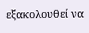εξακολουθεί να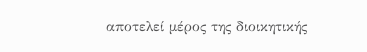αποτελεί μέρος της διοικητικής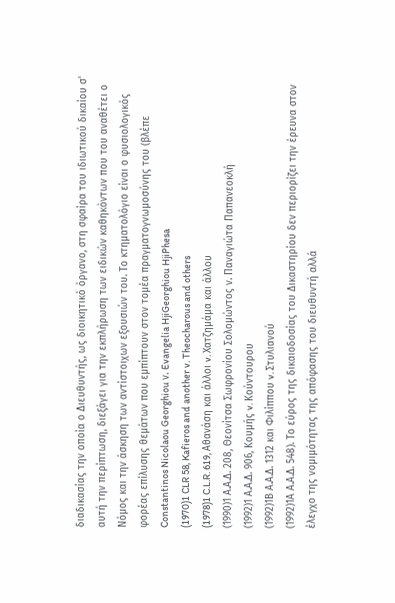διαδικασίας την οποία ο Διευθυντής, ως διοικητικό όργανο, στη σφαίρα του ιδιωτικού δικαίου σ' αυτή την περίπτωση, διεξάγει για την εκπλήρωση των ειδικών καθηκόντων που του αναθέτει ο Νόμος και την άσκηση των αντίστοιχων εξουσιών του. Το κτηματολόγιο είναι ο φυσιολογικός φορέας επίλυσης θεμάτων που εμπίπτουν στον τομέα πραγματογνωμοσύνης του (βλέπε Constantinos Nicolaou Georghiou ν. Evangelia HjiGeorghiou HjiPhesa
(1970)1 CLR 58, Kafieros and another v. Theocharous and others
(1978)1 C.L.R. 619, Αθανάση και άλλοι v. Χατζημάμα και άλλου
(1990)1 Α.Α.Δ. 208, Θεονίτσα Σωφρονίου Σολομώντος ν. Παναγιώτα Παπανεοκλή
(1992)1 Α.Α.Δ. 906, Κουμής v. Κούντουρου
(1992)1Β Α.Α.Δ. 1312 και Φιλίππου v. Στυλιανού
(1992)1Α Α.Α.Δ. 548). Το εύρος της δικαιοδοσίας του Δικαστηρίου δεν περιορίζει την έρευνα στον έλεγχο της νομιμότητας της απόφασης του διευθυντή αλλά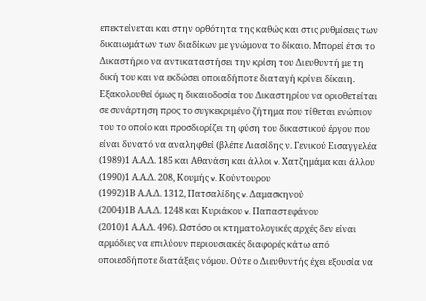επεκτείνεται και στην ορθότητα της καθώς και στις ρυθμίσεις των δικαιωμάτων των διαδίκων με γνώμονα το δίκαιο. Μπορεί έτσι το Δικαστήριο να αντικαταστήσει την κρίση του Διευθυντή με τη δική του και να εκδώσει οποιαδήποτε διαταγή κρίνει δίκαιη. Εξακολουθεί όμως η δικαιοδοσία του Δικαστηρίου να οριοθετείται σε συνάρτηση προς το συγκεκριμένο ζήτημα που τίθεται ενώπιον του το οποίο και προσδιορίζει τη φύση του δικαστικού έργου που είναι δυνατό να αναληφθεί (βλέπε Λιασίδης ν. Γενικού Εισαγγελέα
(1989)1 Α.Α.Δ. 185 και Αθανάση και άλλοι v. Χατζημάμα και άλλου
(1990)1 Α.Α.Δ. 208, Κουμής v. Κούντουρου
(1992)1Β Α.Α.Δ. 1312, Πατσαλίδης v. Δαμασκηνού
(2004)1Β Α.Α.Δ. 1248 και Κυριάκου v. Παπαστεφάνου
(2010)1 Α.Α.Δ. 496). Ωστόσο οι κτηματολογικές αρχές δεν είναι αρμόδιες να επιλύουν περιουσιακές διαφορές κάτω από οποιεσδήποτε διατάξεις νόμου. Ούτε ο Διευθυντής έχει εξουσία να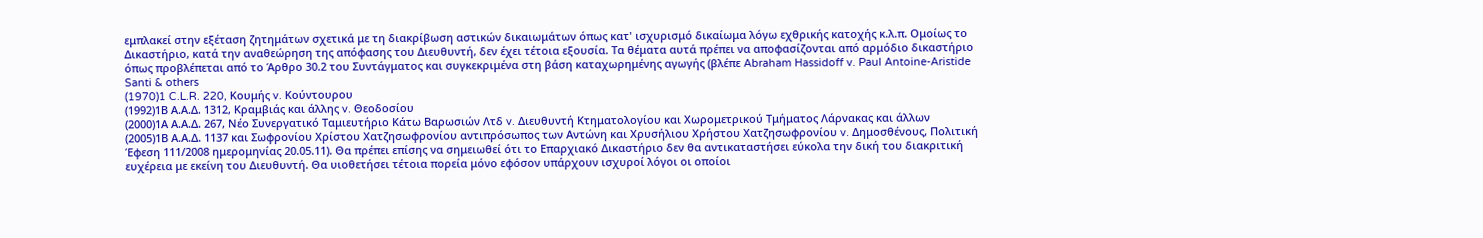εμπλακεί στην εξέταση ζητημάτων σχετικά με τη διακρίβωση αστικών δικαιωμάτων όπως κατ' ισχυρισμό δικαίωμα λόγω εχθρικής κατοχής κ.λ.π. Ομοίως το Δικαστήριο, κατά την αναθεώρηση της απόφασης του Διευθυντή, δεν έχει τέτοια εξουσία. Τα θέματα αυτά πρέπει να αποφασίζονται από αρμόδιο δικαστήριο όπως προβλέπεται από το Άρθρο 30.2 του Συντάγματος και συγκεκριμένα στη βάση καταχωρημένης αγωγής (βλέπε Abraham Hassidoff v. Paul Antoine-Aristide Santi & others
(1970)1 C.L.R. 220, Κουμής v. Κούντουρου
(1992)1Β Α.Α.Δ. 1312, Κραμβιάς και άλλης v. Θεοδοσίου
(2000)1Α Α.Α.Δ. 267, Νέο Συνεργατικό Ταμιευτήριο Κάτω Βαρωσιών Λτδ v. Διευθυντή Κτηματολογίου και Χωρομετρικού Τμήματος Λάρνακας και άλλων
(2005)1Β Α.Α.Δ. 1137 και Σωφρονίου Χρίστου Χατζησωφρονίου αντιπρόσωπος των Αντώνη και Χρυσήλιου Χρήστου Χατζησωφρονίου v. Δημοσθένους, Πολιτική Έφεση 111/2008 ημερομηνίας 20.05.11). Θα πρέπει επίσης να σημειωθεί ότι το Επαρχιακό Δικαστήριο δεν θα αντικαταστήσει εύκολα την δική του διακριτική ευχέρεια με εκείνη του Διευθυντή. Θα υιοθετήσει τέτοια πορεία μόνο εφόσον υπάρχουν ισχυροί λόγοι οι οποίοι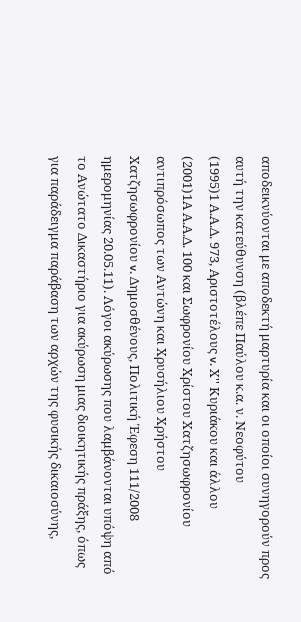αποδεικνύονται με αποδεκτή μαρτυρία και οι οποίοι συνηγορούν προς αυτή την κατεύθυνση (βλέπε Παύλου κ.α. ν. Νεοφύτου
(1995)1 Α.Α.Δ. 973, Αριστοτέλους v. Χ'' Κυριάκου και άλλου
(2001)1Α Α.Α.Δ. 100 και Σωφρονίου Χρίστου Χατζησωφρονίου αντιπρόσωπος των Αντώνη και Χρυσήλιου Χρήστου Χατζησωφρονίου v. Δημοσθένους, Πολιτική Έφεση 111/2008 ημερομηνίας 20.05.11). Λόγοι ακύρωσης που λαμβάνονται υπόψη από το Ανώτατο Δικαστήριο για ακύρωση μιας διοικητικής πράξης, όπως για παράδειγμα παράβαση των αρχών της φυσικής δικαιοσύνης,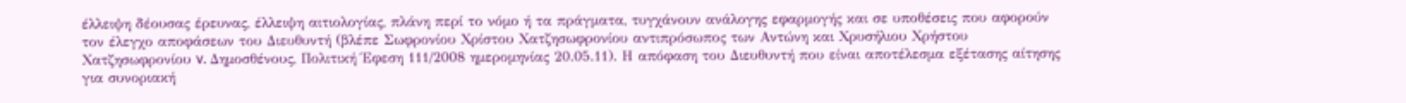έλλειψη δέουσας έρευνας, έλλειψη αιτιολογίας, πλάνη περί το νόμο ή τα πράγματα, τυγχάνουν ανάλογης εφαρμογής και σε υποθέσεις που αφορούν τον έλεγχο αποφάσεων του Διευθυντή (βλέπε Σωφρονίου Χρίστου Χατζησωφρονίου αντιπρόσωπος των Αντώνη και Χρυσήλιου Χρήστου Χατζησωφρονίου v. Δημοσθένους, Πολιτική Έφεση 111/2008 ημερομηνίας 20.05.11). Η απόφαση του Διευθυντή που είναι αποτέλεσμα εξέτασης αίτησης για συνοριακή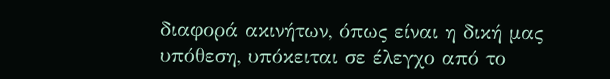διαφορά ακινήτων, όπως είναι η δική μας υπόθεση, υπόκειται σε έλεγχο από το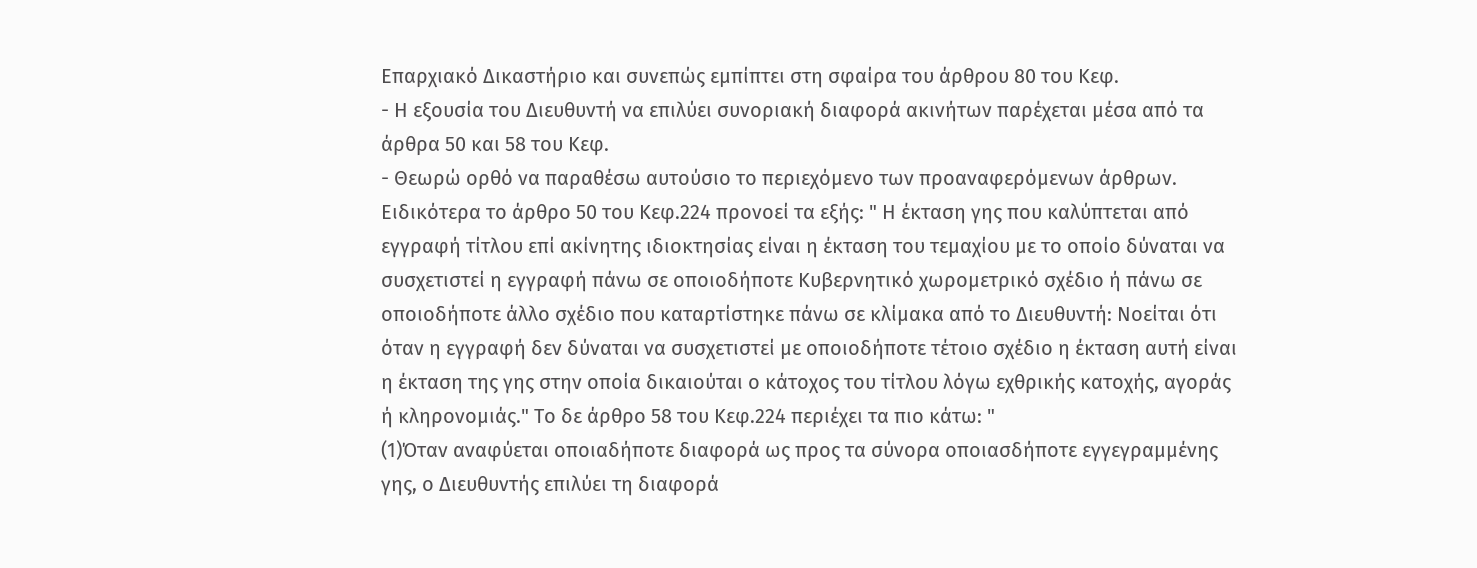Επαρχιακό Δικαστήριο και συνεπώς εμπίπτει στη σφαίρα του άρθρου 80 του Κεφ.
- Η εξουσία του Διευθυντή να επιλύει συνοριακή διαφορά ακινήτων παρέχεται μέσα από τα άρθρα 50 και 58 του Κεφ.
- Θεωρώ ορθό να παραθέσω αυτούσιο το περιεχόμενο των προαναφερόμενων άρθρων. Ειδικότερα το άρθρο 50 του Κεφ.224 προνοεί τα εξής: " Η έκταση γης που καλύπτεται από εγγραφή τίτλου επί ακίνητης ιδιοκτησίας είναι η έκταση του τεμαχίου με το οποίο δύναται να συσχετιστεί η εγγραφή πάνω σε οποιοδήποτε Κυβερνητικό χωρομετρικό σχέδιο ή πάνω σε οποιοδήποτε άλλο σχέδιο που καταρτίστηκε πάνω σε κλίμακα από το Διευθυντή: Νοείται ότι όταν η εγγραφή δεν δύναται να συσχετιστεί με οποιοδήποτε τέτοιο σχέδιο η έκταση αυτή είναι η έκταση της γης στην οποία δικαιούται ο κάτοχος του τίτλου λόγω εχθρικής κατοχής, αγοράς ή κληρονομιάς." Το δε άρθρο 58 του Κεφ.224 περιέχει τα πιο κάτω: "
(1)Όταν αναφύεται οποιαδήποτε διαφορά ως προς τα σύνορα οποιασδήποτε εγγεγραμμένης γης, ο Διευθυντής επιλύει τη διαφορά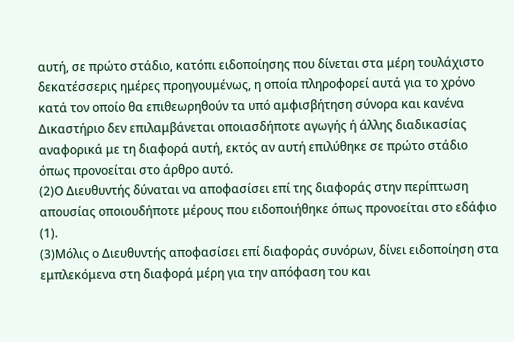αυτή, σε πρώτο στάδιο, κατόπι ειδοποίησης που δίνεται στα μέρη τουλάχιστο δεκατέσσερις ημέρες προηγουμένως, η οποία πληροφορεί αυτά για το χρόνο κατά τον οποίο θα επιθεωρηθούν τα υπό αμφισβήτηση σύνορα και κανένα Δικαστήριο δεν επιλαμβάνεται οποιασδήποτε αγωγής ή άλλης διαδικασίας αναφορικά με τη διαφορά αυτή, εκτός αν αυτή επιλύθηκε σε πρώτο στάδιο όπως προνοείται στο άρθρο αυτό.
(2)Ο Διευθυντής δύναται να αποφασίσει επί της διαφοράς στην περίπτωση απουσίας οποιουδήποτε μέρους που ειδοποιήθηκε όπως προνοείται στο εδάφιο
(1).
(3)Μόλις ο Διευθυντής αποφασίσει επί διαφοράς συνόρων, δίνει ειδοποίηση στα εμπλεκόμενα στη διαφορά μέρη για την απόφαση του και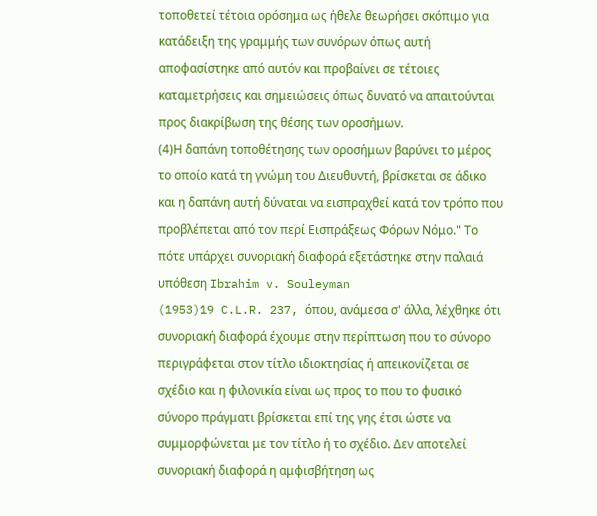τοποθετεί τέτοια ορόσημα ως ήθελε θεωρήσει σκόπιμο για κατάδειξη της γραμμής των συνόρων όπως αυτή αποφασίστηκε από αυτόν και προβαίνει σε τέτοιες καταμετρήσεις και σημειώσεις όπως δυνατό να απαιτούνται προς διακρίβωση της θέσης των οροσήμων.
(4)Η δαπάνη τοποθέτησης των οροσήμων βαρύνει το μέρος το οποίο κατά τη γνώμη του Διευθυντή, βρίσκεται σε άδικο και η δαπάνη αυτή δύναται να εισπραχθεί κατά τον τρόπο που προβλέπεται από τον περί Εισπράξεως Φόρων Νόμο." Το πότε υπάρχει συνοριακή διαφορά εξετάστηκε στην παλαιά υπόθεση Ibrahim v. Souleyman
(1953)19 C.L.R. 237, όπου, ανάμεσα σ' άλλα, λέχθηκε ότι συνοριακή διαφορά έχουμε στην περίπτωση που το σύνορο περιγράφεται στον τίτλο ιδιοκτησίας ή απεικονίζεται σε σχέδιο και η φιλονικία είναι ως προς το που το φυσικό σύνορο πράγματι βρίσκεται επί της γης έτσι ώστε να συμμορφώνεται με τον τίτλο ή το σχέδιο. Δεν αποτελεί συνοριακή διαφορά η αμφισβήτηση ως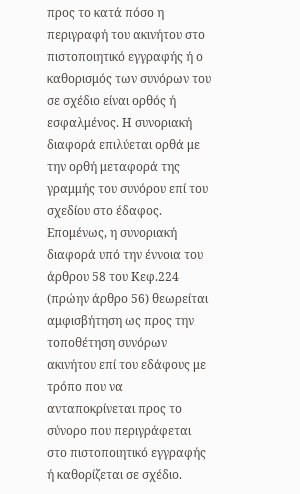προς το κατά πόσο η περιγραφή του ακινήτου στο πιστοποιητικό εγγραφής ή ο καθορισμός των συνόρων του σε σχέδιο είναι ορθός ή εσφαλμένος. Η συνοριακή διαφορά επιλύεται ορθά με την ορθή μεταφορά της γραμμής του συνόρου επί του σχεδίου στο έδαφος. Επομένως, η συνοριακή διαφορά υπό την έννοια του άρθρου 58 του Κεφ.224 (πρώην άρθρο 56) θεωρείται αμφισβήτηση ως προς την τοποθέτηση συνόρων ακινήτου επί του εδάφους με τρόπο που να ανταποκρίνεται προς το σύνορο που περιγράφεται στο πιστοποιητικό εγγραφής ή καθορίζεται σε σχέδιο.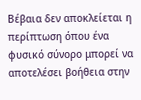Βέβαια δεν αποκλείεται η περίπτωση όπου ένα φυσικό σύνορο μπορεί να αποτελέσει βοήθεια στην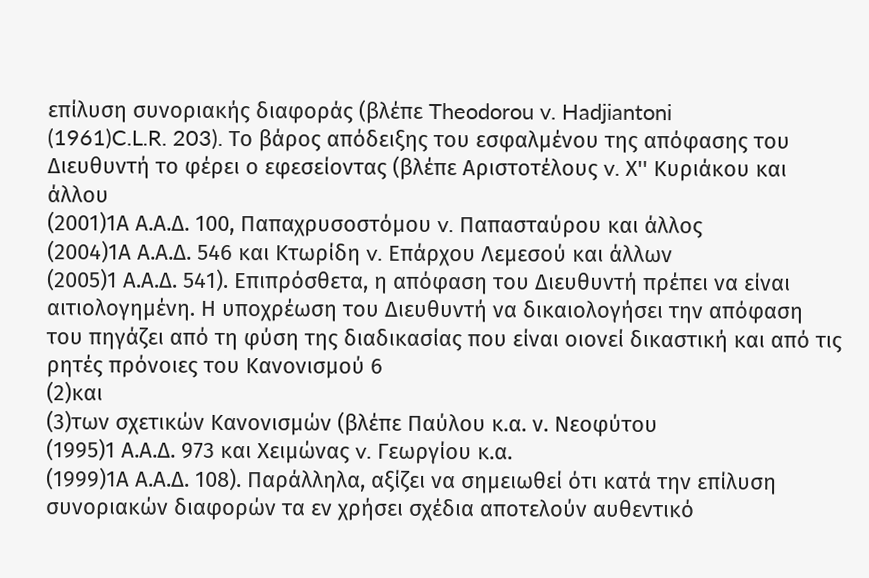επίλυση συνοριακής διαφοράς (βλέπε Theodorou v. Hadjiantoni
(1961)C.L.R. 203). Το βάρος απόδειξης του εσφαλμένου της απόφασης του Διευθυντή το φέρει ο εφεσείοντας (βλέπε Αριστοτέλους v. Χ'' Κυριάκου και άλλου
(2001)1Α Α.Α.Δ. 100, Παπαχρυσοστόμου v. Παπασταύρου και άλλος
(2004)1Α Α.Α.Δ. 546 και Κτωρίδη v. Επάρχου Λεμεσού και άλλων
(2005)1 Α.Α.Δ. 541). Επιπρόσθετα, η απόφαση του Διευθυντή πρέπει να είναι αιτιολογημένη. Η υποχρέωση του Διευθυντή να δικαιολογήσει την απόφαση του πηγάζει από τη φύση της διαδικασίας που είναι οιονεί δικαστική και από τις ρητές πρόνοιες του Κανονισμού 6
(2)και
(3)των σχετικών Κανονισμών (βλέπε Παύλου κ.α. ν. Νεοφύτου
(1995)1 Α.Α.Δ. 973 και Χειμώνας v. Γεωργίου κ.α.
(1999)1Α Α.Α.Δ. 108). Παράλληλα, αξίζει να σημειωθεί ότι κατά την επίλυση συνοριακών διαφορών τα εν χρήσει σχέδια αποτελούν αυθεντικό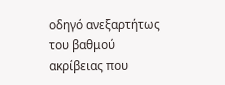οδηγό ανεξαρτήτως του βαθμού ακρίβειας που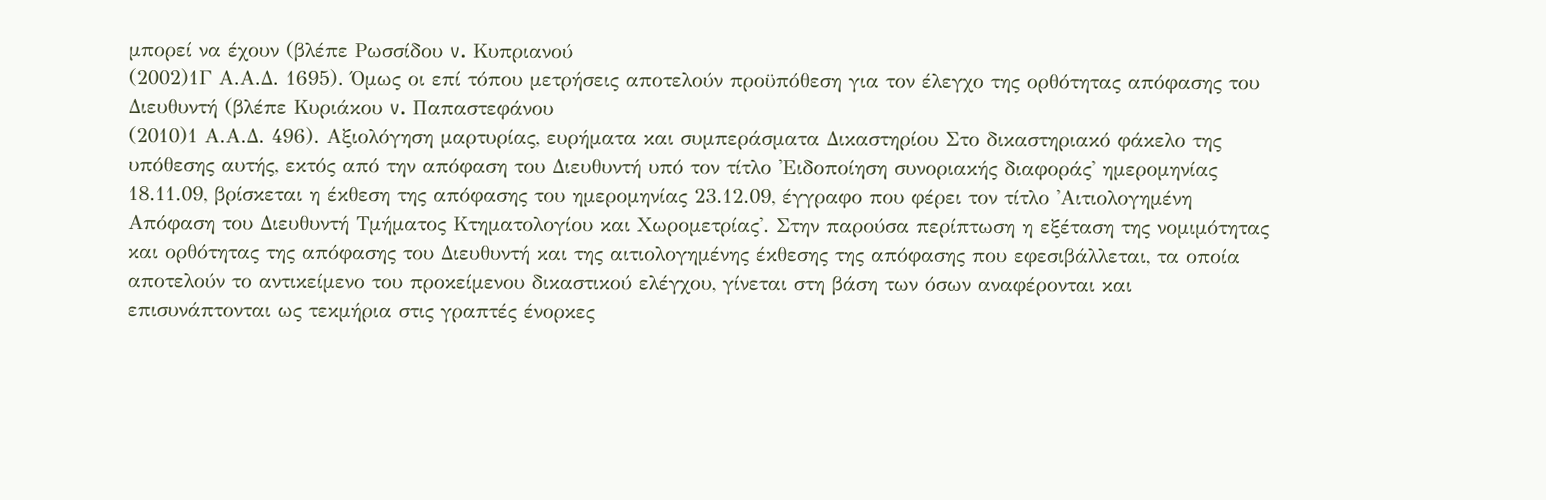μπορεί να έχουν (βλέπε Ρωσσίδου v. Κυπριανού
(2002)1Γ Α.Α.Δ. 1695). Όμως οι επί τόπου μετρήσεις αποτελούν προϋπόθεση για τον έλεγχο της ορθότητας απόφασης του Διευθυντή (βλέπε Κυριάκου v. Παπαστεφάνου
(2010)1 Α.Α.Δ. 496). Αξιολόγηση μαρτυρίας, ευρήματα και συμπεράσματα Δικαστηρίου Στο δικαστηριακό φάκελο της υπόθεσης αυτής, εκτός από την απόφαση του Διευθυντή υπό τον τίτλο 'Ειδοποίηση συνοριακής διαφοράς' ημερομηνίας 18.11.09, βρίσκεται η έκθεση της απόφασης του ημερομηνίας 23.12.09, έγγραφο που φέρει τον τίτλο 'Αιτιολογημένη Απόφαση του Διευθυντή Τμήματος Κτηματολογίου και Χωρομετρίας'. Στην παρούσα περίπτωση η εξέταση της νομιμότητας και ορθότητας της απόφασης του Διευθυντή και της αιτιολογημένης έκθεσης της απόφασης που εφεσιβάλλεται, τα οποία αποτελούν το αντικείμενο του προκείμενου δικαστικού ελέγχου, γίνεται στη βάση των όσων αναφέρονται και επισυνάπτονται ως τεκμήρια στις γραπτές ένορκες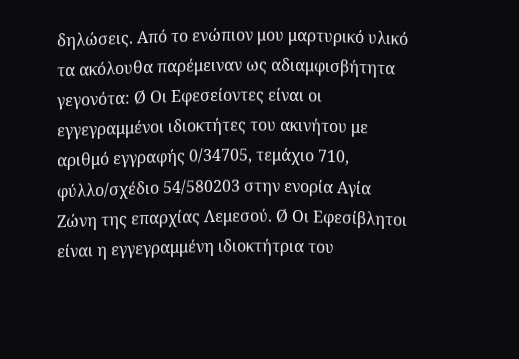δηλώσεις. Από το ενώπιον μου μαρτυρικό υλικό τα ακόλουθα παρέμειναν ως αδιαμφισβήτητα γεγονότα: Ø Οι Εφεσείοντες είναι οι εγγεγραμμένοι ιδιοκτήτες του ακινήτου με αριθμό εγγραφής 0/34705, τεμάχιο 710, φύλλο/σχέδιο 54/580203 στην ενορία Αγία Ζώνη της επαρχίας Λεμεσού. Ø Οι Εφεσίβλητοι είναι η εγγεγραμμένη ιδιοκτήτρια του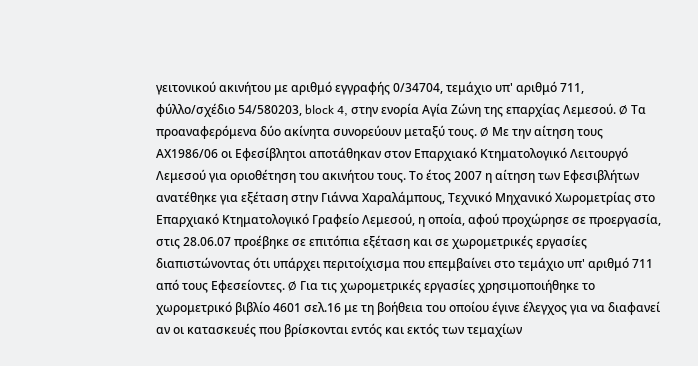γειτονικού ακινήτου με αριθμό εγγραφής 0/34704, τεμάχιο υπ' αριθμό 711, φύλλο/σχέδιο 54/580203, block 4, στην ενορία Αγία Ζώνη της επαρχίας Λεμεσού. Ø Τα προαναφερόμενα δύο ακίνητα συνορεύουν μεταξύ τους. Ø Με την αίτηση τους ΑΧ1986/06 οι Εφεσίβλητοι αποτάθηκαν στον Επαρχιακό Κτηματολογικό Λειτουργό Λεμεσού για οριοθέτηση του ακινήτου τους. Το έτος 2007 η αίτηση των Εφεσιβλήτων ανατέθηκε για εξέταση στην Γιάννα Χαραλάμπους, Τεχνικό Μηχανικό Χωρομετρίας στο Επαρχιακό Κτηματολογικό Γραφείο Λεμεσού, η οποία, αφού προχώρησε σε προεργασία, στις 28.06.07 προέβηκε σε επιτόπια εξέταση και σε χωρομετρικές εργασίες διαπιστώνοντας ότι υπάρχει περιτοίχισμα που επεμβαίνει στο τεμάχιο υπ' αριθμό 711 από τους Εφεσείοντες. Ø Για τις χωρομετρικές εργασίες χρησιμοποιήθηκε το χωρομετρικό βιβλίο 4601 σελ.16 με τη βοήθεια του οποίου έγινε έλεγχος για να διαφανεί αν οι κατασκευές που βρίσκονται εντός και εκτός των τεμαχίων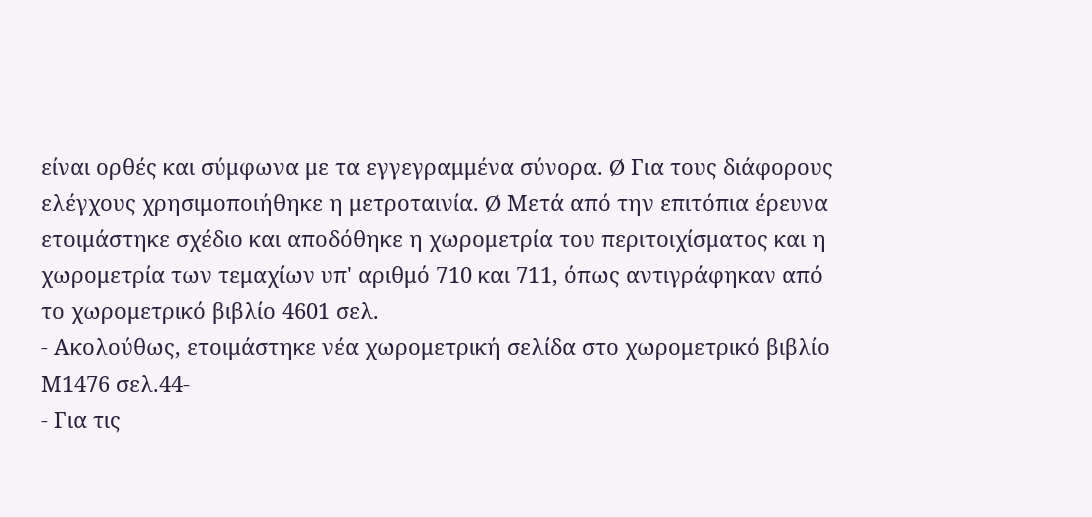είναι ορθές και σύμφωνα με τα εγγεγραμμένα σύνορα. Ø Για τους διάφορους ελέγχους χρησιμοποιήθηκε η μετροταινία. Ø Μετά από την επιτόπια έρευνα ετοιμάστηκε σχέδιο και αποδόθηκε η χωρομετρία του περιτοιχίσματος και η χωρομετρία των τεμαχίων υπ' αριθμό 710 και 711, όπως αντιγράφηκαν από το χωρομετρικό βιβλίο 4601 σελ.
- Ακολούθως, ετοιμάστηκε νέα χωρομετρική σελίδα στο χωρομετρικό βιβλίο Μ1476 σελ.44-
- Για τις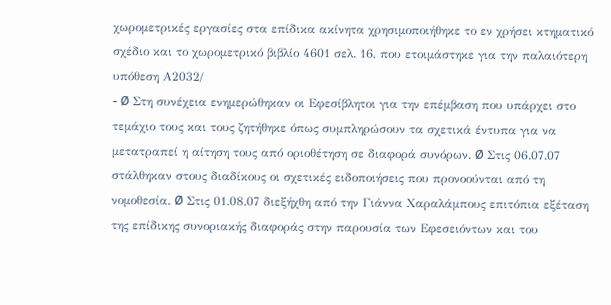χωρομετρικές εργασίες στα επίδικα ακίνητα χρησιμοποιήθηκε το εν χρήσει κτηματικό σχέδιο και το χωρομετρικό βιβλίο 4601 σελ. 16, που ετοιμάστηκε για την παλαιότερη υπόθεση Α2032/
- Ø Στη συνέχεια ενημερώθηκαν οι Εφεσίβλητοι για την επέμβαση που υπάρχει στο τεμάχιο τους και τους ζητήθηκε όπως συμπληρώσουν τα σχετικά έντυπα για να μετατραπεί η αίτηση τους από οριοθέτηση σε διαφορά συνόρων. Ø Στις 06.07.07 στάλθηκαν στους διαδίκους οι σχετικές ειδοποιήσεις που προνοούνται από τη νομοθεσία. Ø Στις 01.08.07 διεξήχθη από την Γιάννα Χαραλάμπους επιτόπια εξέταση της επίδικης συνοριακής διαφοράς στην παρουσία των Εφεσειόντων και του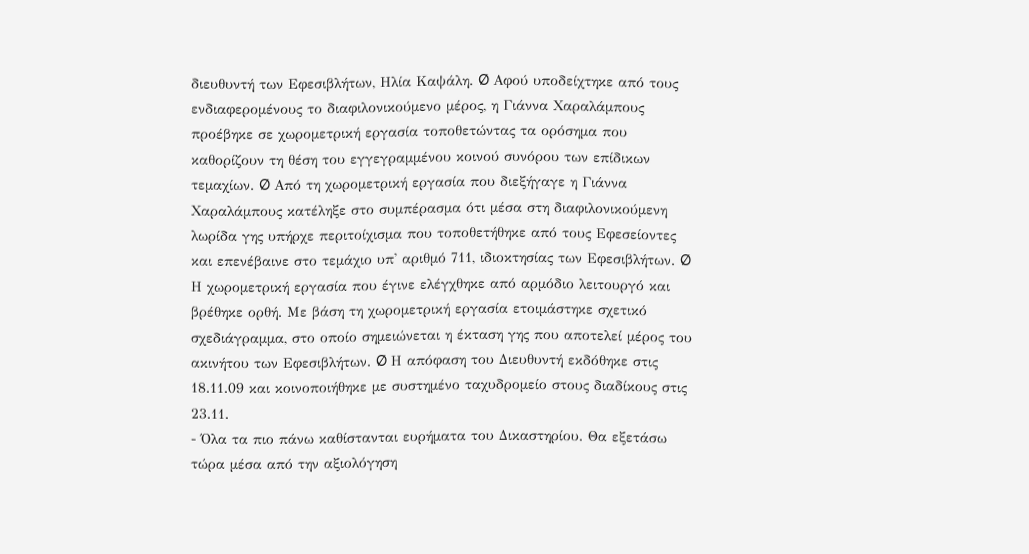διευθυντή των Εφεσιβλήτων, Ηλία Καψάλη. Ø Αφού υποδείχτηκε από τους ενδιαφερομένους το διαφιλονικούμενο μέρος, η Γιάννα Χαραλάμπους προέβηκε σε χωρομετρική εργασία τοποθετώντας τα ορόσημα που καθορίζουν τη θέση του εγγεγραμμένου κοινού συνόρου των επίδικων τεμαχίων. Ø Από τη χωρομετρική εργασία που διεξήγαγε η Γιάννα Χαραλάμπους κατέληξε στο συμπέρασμα ότι μέσα στη διαφιλονικούμενη λωρίδα γης υπήρχε περιτοίχισμα που τοποθετήθηκε από τους Εφεσείοντες και επενέβαινε στο τεμάχιο υπ' αριθμό 711, ιδιοκτησίας των Εφεσιβλήτων. Ø Η χωρομετρική εργασία που έγινε ελέγχθηκε από αρμόδιο λειτουργό και βρέθηκε ορθή. Με βάση τη χωρομετρική εργασία ετοιμάστηκε σχετικό σχεδιάγραμμα, στο οποίο σημειώνεται η έκταση γης που αποτελεί μέρος του ακινήτου των Εφεσιβλήτων. Ø Η απόφαση του Διευθυντή εκδόθηκε στις 18.11.09 και κοινοποιήθηκε με συστημένο ταχυδρομείο στους διαδίκους στις 23.11.
- Όλα τα πιο πάνω καθίστανται ευρήματα του Δικαστηρίου. Θα εξετάσω τώρα μέσα από την αξιολόγηση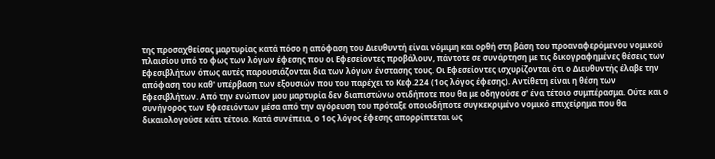της προσαχθείσας μαρτυρίας κατά πόσο η απόφαση του Διευθυντή είναι νόμιμη και ορθή στη βάση του προαναφερόμενου νομικού πλαισίου υπό το φως των λόγων έφεσης που οι Εφεσείοντες προβάλουν, πάντοτε σε συνάρτηση με τις δικογραφημένες θέσεις των Εφεσιβλήτων όπως αυτές παρουσιάζονται δια των λόγων ένστασης τους. Οι Εφεσείοντες ισχυρίζονται ότι ο Διευθυντής έλαβε την απόφαση του καθ' υπέρβαση των εξουσιών που του παρέχει το Κεφ.224 (1ος λόγος έφεσης). Αντίθετη είναι η θέση των Εφεσιβλήτων. Από την ενώπιον μου μαρτυρία δεν διαπιστώνω οτιδήποτε που θα με οδηγούσε σ' ένα τέτοιο συμπέρασμα. Ούτε και ο συνήγορος των Εφεσειόντων μέσα από την αγόρευση του πρόταξε οποιοδήποτε συγκεκριμένο νομικό επιχείρημα που θα δικαιολογούσε κάτι τέτοιο. Κατά συνέπεια, ο 1ος λόγος έφεσης απορρίπτεται ως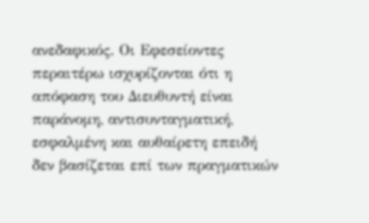ανεδαφικός. Οι Εφεσείοντες περαιτέρω ισχυρίζονται ότι η απόφαση του Διευθυντή είναι παράνομη, αντισυνταγματική, εσφαλμένη και αυθαίρετη επειδή δεν βασίζεται επί των πραγματικών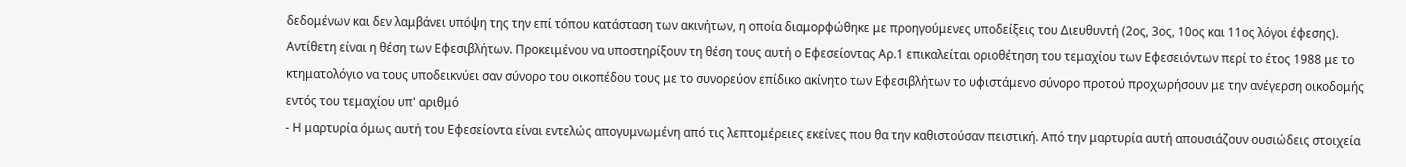δεδομένων και δεν λαμβάνει υπόψη της την επί τόπου κατάσταση των ακινήτων, η οποία διαμορφώθηκε με προηγούμενες υποδείξεις του Διευθυντή (2ος, 3ος, 10ος και 11ος λόγοι έφεσης). Αντίθετη είναι η θέση των Εφεσιβλήτων. Προκειμένου να υποστηρίξουν τη θέση τους αυτή ο Εφεσείοντας Αρ.1 επικαλείται οριοθέτηση του τεμαχίου των Εφεσειόντων περί το έτος 1988 με το κτηματολόγιο να τους υποδεικνύει σαν σύνορο του οικοπέδου τους με το συνορεύον επίδικο ακίνητο των Εφεσιβλήτων το υφιστάμενο σύνορο προτού προχωρήσουν με την ανέγερση οικοδομής εντός του τεμαχίου υπ' αριθμό
- Η μαρτυρία όμως αυτή του Εφεσείοντα είναι εντελώς απογυμνωμένη από τις λεπτομέρειες εκείνες που θα την καθιστούσαν πειστική. Από την μαρτυρία αυτή απουσιάζουν ουσιώδεις στοιχεία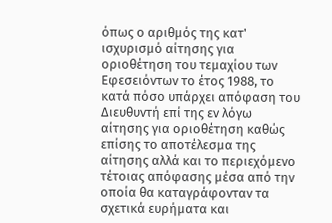όπως ο αριθμός της κατ' ισχυρισμό αίτησης για οριοθέτηση του τεμαχίου των Εφεσειόντων το έτος 1988, το κατά πόσο υπάρχει απόφαση του Διευθυντή επί της εν λόγω αίτησης για οριοθέτηση καθώς επίσης το αποτέλεσμα της αίτησης αλλά και το περιεχόμενο τέτοιας απόφασης μέσα από την οποία θα καταγράφονταν τα σχετικά ευρήματα και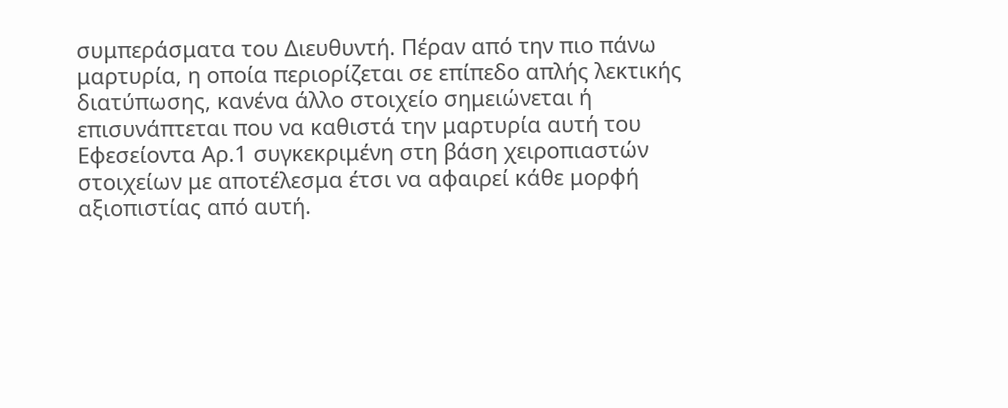συμπεράσματα του Διευθυντή. Πέραν από την πιο πάνω μαρτυρία, η οποία περιορίζεται σε επίπεδο απλής λεκτικής διατύπωσης, κανένα άλλο στοιχείο σημειώνεται ή επισυνάπτεται που να καθιστά την μαρτυρία αυτή του Εφεσείοντα Αρ.1 συγκεκριμένη στη βάση χειροπιαστών στοιχείων με αποτέλεσμα έτσι να αφαιρεί κάθε μορφή αξιοπιστίας από αυτή.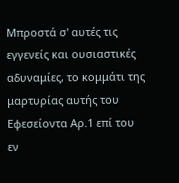Μπροστά σ' αυτές τις εγγενείς και ουσιαστικές αδυναμίες, το κομμάτι της μαρτυρίας αυτής του Εφεσείοντα Αρ.1 επί του εν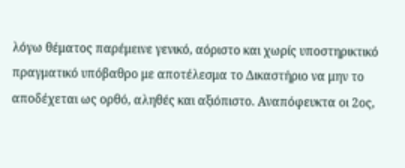λόγω θέματος παρέμεινε γενικό, αόριστο και χωρίς υποστηρικτικό πραγματικό υπόβαθρο με αποτέλεσμα το Δικαστήριο να μην το αποδέχεται ως ορθό, αληθές και αξιόπιστο. Αναπόφευκτα οι 2ος,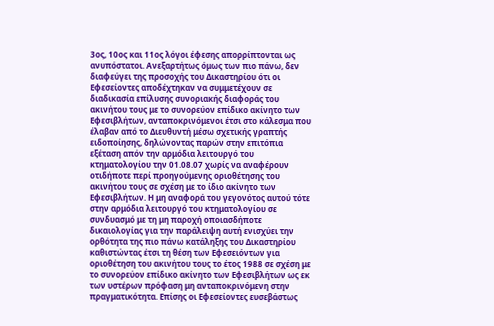3ος, 10ος και 11ος λόγοι έφεσης απορρίπτονται ως ανυπόστατοι. Ανεξαρτήτως όμως των πιο πάνω, δεν διαφεύγει της προσοχής του Δικαστηρίου ότι οι Εφεσείοντες αποδέχτηκαν να συμμετέχουν σε διαδικασία επίλυσης συνοριακής διαφοράς του ακινήτου τους με το συνορεύον επίδικο ακίνητο των Εφεσιβλήτων, ανταποκρινόμενοι έτσι στο κάλεσμα που έλαβαν από το Διευθυντή μέσω σχετικής γραπτής ειδοποίησης, δηλώνοντας παρών στην επιτόπια εξέταση απόν την αρμόδια λειτουργό του κτηματολογίου την 01.08.07 χωρίς να αναφέρουν οτιδήποτε περί προηγούμενης οριοθέτησης του ακινήτου τους σε σχέση με το ίδιο ακίνητο των Εφεσιβλήτων. Η μη αναφορά του γεγονότος αυτού τότε στην αρμόδια λειτουργό του κτηματολογίου σε συνδυασμό με τη μη παροχή οποιασδήποτε δικαιολογίας για την παράλειψη αυτή ενισχύει την ορθότητα της πιο πάνω κατάληξης του Δικαστηρίου καθιστώντας έτσι τη θέση των Εφεσειόντων για οριοθέτηση του ακινήτου τους το έτος 1988 σε σχέση με το συνορεύον επίδικο ακίνητο των Εφεσιβλήτων ως εκ των υστέρων πρόφαση μη ανταποκρινόμενη στην πραγματικότητα. Επίσης οι Εφεσείοντες ευσεβάστως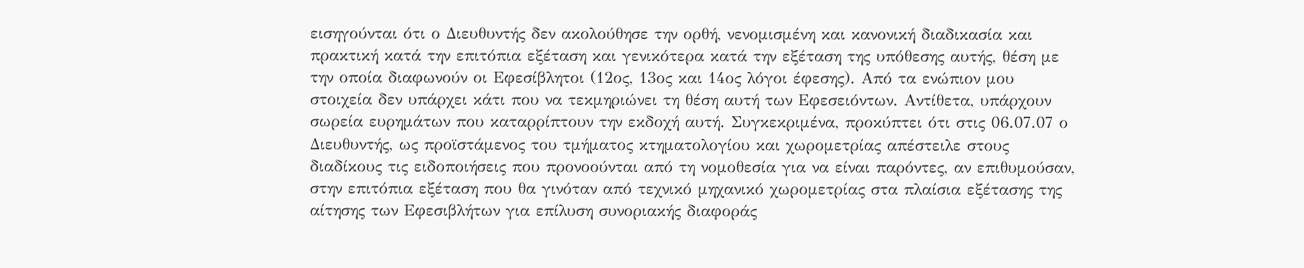εισηγούνται ότι ο Διευθυντής δεν ακολούθησε την ορθή, νενομισμένη και κανονική διαδικασία και πρακτική κατά την επιτόπια εξέταση και γενικότερα κατά την εξέταση της υπόθεσης αυτής, θέση με την οποία διαφωνούν οι Εφεσίβλητοι (12ος, 13ος και 14ος λόγοι έφεσης). Από τα ενώπιον μου στοιχεία δεν υπάρχει κάτι που να τεκμηριώνει τη θέση αυτή των Εφεσειόντων. Αντίθετα, υπάρχουν σωρεία ευρημάτων που καταρρίπτουν την εκδοχή αυτή. Συγκεκριμένα, προκύπτει ότι στις 06.07.07 ο Διευθυντής, ως προϊστάμενος του τμήματος κτηματολογίου και χωρομετρίας απέστειλε στους διαδίκους τις ειδοποιήσεις που προνοούνται από τη νομοθεσία για να είναι παρόντες, αν επιθυμούσαν, στην επιτόπια εξέταση που θα γινόταν από τεχνικό μηχανικό χωρομετρίας στα πλαίσια εξέτασης της αίτησης των Εφεσιβλήτων για επίλυση συνοριακής διαφοράς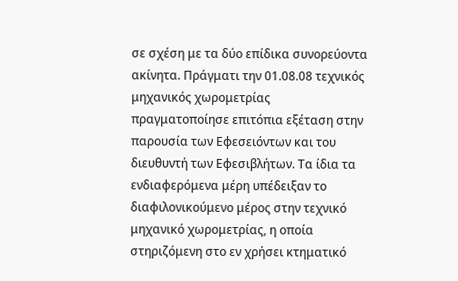σε σχέση με τα δύο επίδικα συνορεύοντα ακίνητα. Πράγματι την 01.08.08 τεχνικός μηχανικός χωρομετρίας πραγματοποίησε επιτόπια εξέταση στην παρουσία των Εφεσειόντων και του διευθυντή των Εφεσιβλήτων. Τα ίδια τα ενδιαφερόμενα μέρη υπέδειξαν το διαφιλονικούμενο μέρος στην τεχνικό μηχανικό χωρομετρίας, η οποία στηριζόμενη στο εν χρήσει κτηματικό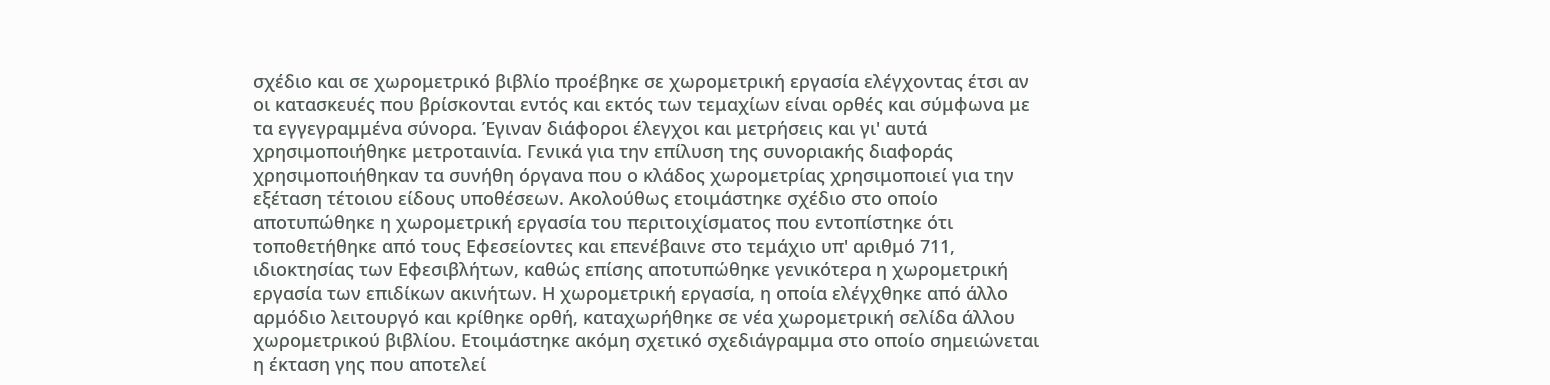σχέδιο και σε χωρομετρικό βιβλίο προέβηκε σε χωρομετρική εργασία ελέγχοντας έτσι αν οι κατασκευές που βρίσκονται εντός και εκτός των τεμαχίων είναι ορθές και σύμφωνα με τα εγγεγραμμένα σύνορα. Έγιναν διάφοροι έλεγχοι και μετρήσεις και γι' αυτά χρησιμοποιήθηκε μετροταινία. Γενικά για την επίλυση της συνοριακής διαφοράς χρησιμοποιήθηκαν τα συνήθη όργανα που ο κλάδος χωρομετρίας χρησιμοποιεί για την εξέταση τέτοιου είδους υποθέσεων. Ακολούθως ετοιμάστηκε σχέδιο στο οποίο αποτυπώθηκε η χωρομετρική εργασία του περιτοιχίσματος που εντοπίστηκε ότι τοποθετήθηκε από τους Εφεσείοντες και επενέβαινε στο τεμάχιο υπ' αριθμό 711, ιδιοκτησίας των Εφεσιβλήτων, καθώς επίσης αποτυπώθηκε γενικότερα η χωρομετρική εργασία των επιδίκων ακινήτων. Η χωρομετρική εργασία, η οποία ελέγχθηκε από άλλο αρμόδιο λειτουργό και κρίθηκε ορθή, καταχωρήθηκε σε νέα χωρομετρική σελίδα άλλου χωρομετρικού βιβλίου. Ετοιμάστηκε ακόμη σχετικό σχεδιάγραμμα στο οποίο σημειώνεται η έκταση γης που αποτελεί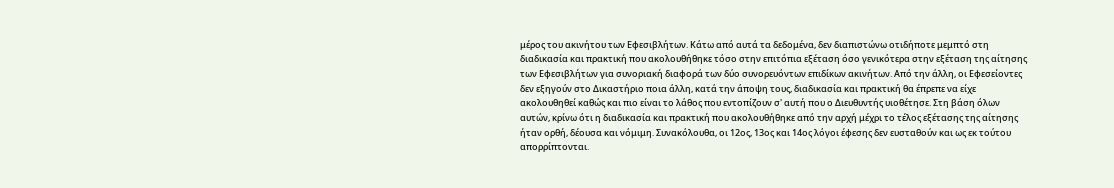μέρος του ακινήτου των Εφεσιβλήτων. Κάτω από αυτά τα δεδομένα, δεν διαπιστώνω οτιδήποτε μεμπτό στη διαδικασία και πρακτική που ακολουθήθηκε τόσο στην επιτόπια εξέταση όσο γενικότερα στην εξέταση της αίτησης των Εφεσιβλήτων για συνοριακή διαφορά των δύο συνορευόντων επιδίκων ακινήτων. Από την άλλη, οι Εφεσείοντες δεν εξηγούν στο Δικαστήριο ποια άλλη, κατά την άποψη τους, διαδικασία και πρακτική θα έπρεπε να είχε ακολουθηθεί καθώς και πιο είναι το λάθος που εντοπίζουν σ' αυτή που ο Διευθυντής υιοθέτησε. Στη βάση όλων αυτών, κρίνω ότι η διαδικασία και πρακτική που ακολουθήθηκε από την αρχή μέχρι το τέλος εξέτασης της αίτησης ήταν ορθή, δέουσα και νόμιμη. Συνακόλουθα, οι 12ος, 13ος και 14ος λόγοι έφεσης δεν ευσταθούν και ως εκ τούτου απορρίπτονται.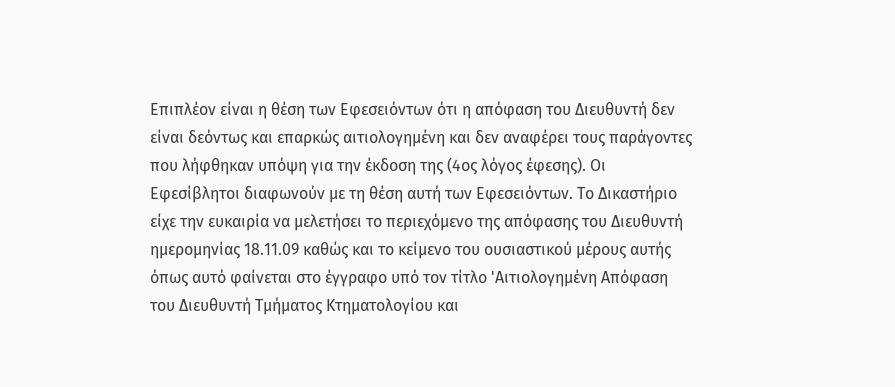Επιπλέον είναι η θέση των Εφεσειόντων ότι η απόφαση του Διευθυντή δεν είναι δεόντως και επαρκώς αιτιολογημένη και δεν αναφέρει τους παράγοντες που λήφθηκαν υπόψη για την έκδοση της (4ος λόγος έφεσης). Οι Εφεσίβλητοι διαφωνούν με τη θέση αυτή των Εφεσειόντων. Το Δικαστήριο είχε την ευκαιρία να μελετήσει το περιεχόμενο της απόφασης του Διευθυντή ημερομηνίας 18.11.09 καθώς και το κείμενο του ουσιαστικού μέρους αυτής όπως αυτό φαίνεται στο έγγραφο υπό τον τίτλο 'Αιτιολογημένη Απόφαση του Διευθυντή Τμήματος Κτηματολογίου και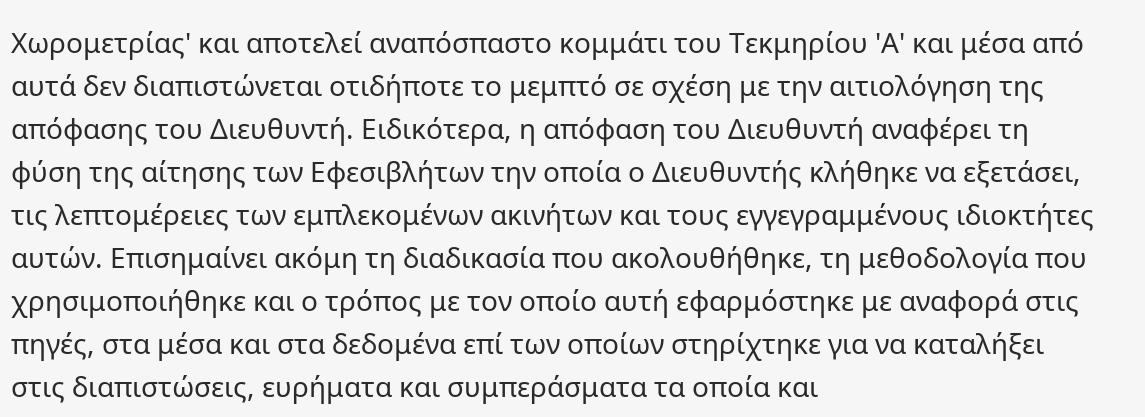Χωρομετρίας' και αποτελεί αναπόσπαστο κομμάτι του Τεκμηρίου 'Α' και μέσα από αυτά δεν διαπιστώνεται οτιδήποτε το μεμπτό σε σχέση με την αιτιολόγηση της απόφασης του Διευθυντή. Ειδικότερα, η απόφαση του Διευθυντή αναφέρει τη φύση της αίτησης των Εφεσιβλήτων την οποία ο Διευθυντής κλήθηκε να εξετάσει, τις λεπτομέρειες των εμπλεκομένων ακινήτων και τους εγγεγραμμένους ιδιοκτήτες αυτών. Επισημαίνει ακόμη τη διαδικασία που ακολουθήθηκε, τη μεθοδολογία που χρησιμοποιήθηκε και ο τρόπος με τον οποίο αυτή εφαρμόστηκε με αναφορά στις πηγές, στα μέσα και στα δεδομένα επί των οποίων στηρίχτηκε για να καταλήξει στις διαπιστώσεις, ευρήματα και συμπεράσματα τα οποία και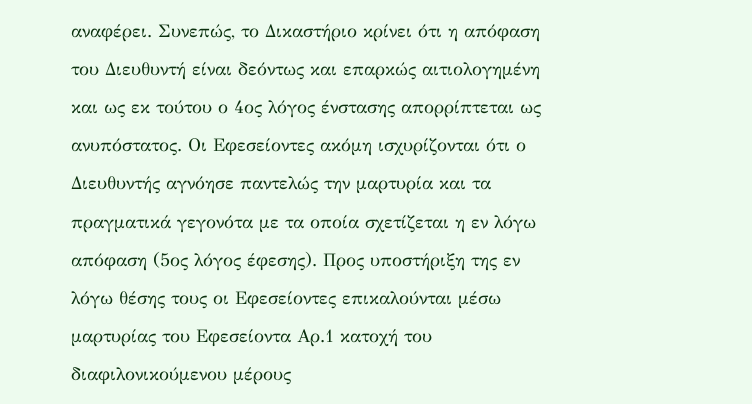αναφέρει. Συνεπώς, το Δικαστήριο κρίνει ότι η απόφαση του Διευθυντή είναι δεόντως και επαρκώς αιτιολογημένη και ως εκ τούτου ο 4ος λόγος ένστασης απορρίπτεται ως ανυπόστατος. Οι Εφεσείοντες ακόμη ισχυρίζονται ότι ο Διευθυντής αγνόησε παντελώς την μαρτυρία και τα πραγματικά γεγονότα με τα οποία σχετίζεται η εν λόγω απόφαση (5ος λόγος έφεσης). Προς υποστήριξη της εν λόγω θέσης τους οι Εφεσείοντες επικαλούνται μέσω μαρτυρίας του Εφεσείοντα Αρ.1 κατοχή του διαφιλονικούμενου μέρους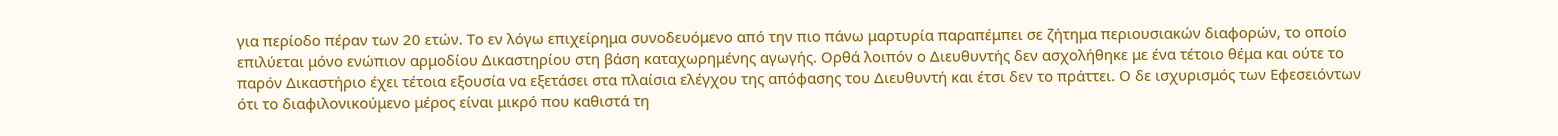για περίοδο πέραν των 20 ετών. Το εν λόγω επιχείρημα συνοδευόμενο από την πιο πάνω μαρτυρία παραπέμπει σε ζήτημα περιουσιακών διαφορών, το οποίο επιλύεται μόνο ενώπιον αρμοδίου Δικαστηρίου στη βάση καταχωρημένης αγωγής. Ορθά λοιπόν ο Διευθυντής δεν ασχολήθηκε με ένα τέτοιο θέμα και ούτε το παρόν Δικαστήριο έχει τέτοια εξουσία να εξετάσει στα πλαίσια ελέγχου της απόφασης του Διευθυντή και έτσι δεν το πράττει. Ο δε ισχυρισμός των Εφεσειόντων ότι το διαφιλονικούμενο μέρος είναι μικρό που καθιστά τη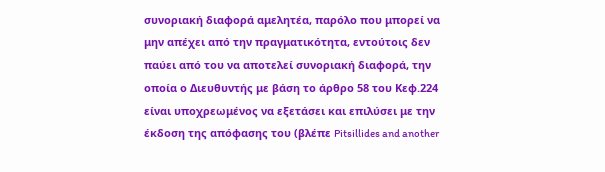συνοριακή διαφορά αμελητέα, παρόλο που μπορεί να μην απέχει από την πραγματικότητα, εντούτοις δεν παύει από του να αποτελεί συνοριακή διαφορά, την οποία ο Διευθυντής με βάση το άρθρο 58 του Κεφ.224 είναι υποχρεωμένος να εξετάσει και επιλύσει με την έκδοση της απόφασης του (βλέπε Pitsillides and another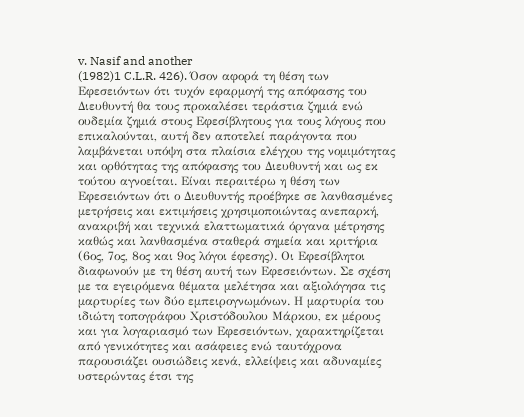v. Nasif and another
(1982)1 C.L.R. 426). Όσον αφορά τη θέση των Εφεσειόντων ότι τυχόν εφαρμογή της απόφασης του Διευθυντή θα τους προκαλέσει τεράστια ζημιά ενώ ουδεμία ζημιά στους Εφεσίβλητους για τους λόγους που επικαλούνται, αυτή δεν αποτελεί παράγοντα που λαμβάνεται υπόψη στα πλαίσια ελέγχου της νομιμότητας και ορθότητας της απόφασης του Διευθυντή και ως εκ τούτου αγνοείται. Είναι περαιτέρω η θέση των Εφεσειόντων ότι ο Διευθυντής προέβηκε σε λανθασμένες μετρήσεις και εκτιμήσεις χρησιμοποιώντας ανεπαρκή, ανακριβή και τεχνικά ελαττωματικά όργανα μέτρησης καθώς και λανθασμένα σταθερά σημεία και κριτήρια (6ος, 7ος, 8ος και 9ος λόγοι έφεσης). Οι Εφεσίβλητοι διαφωνούν με τη θέση αυτή των Εφεσειόντων. Σε σχέση με τα εγειρόμενα θέματα μελέτησα και αξιολόγησα τις μαρτυρίες των δύο εμπειρογνωμόνων. Η μαρτυρία του ιδιώτη τοπογράφου Χριστόδουλου Μάρκου, εκ μέρους και για λογαριασμό των Εφεσειόντων, χαρακτηρίζεται από γενικότητες και ασάφειες ενώ ταυτόχρονα παρουσιάζει ουσιώδεις κενά, ελλείψεις και αδυναμίες υστερώντας έτσι της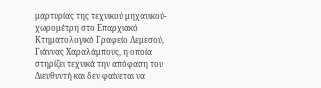μαρτυρίας της τεχνικού μηχανικού-χωρομέτρη στο Επαρχιακό Κτηματολογικό Γραφείο Λεμεσού, Γιάννας Χαραλάμπους, η οποία στηρίζει τεχνικά την απόφαση του Διευθυντή και δεν φαίνεται να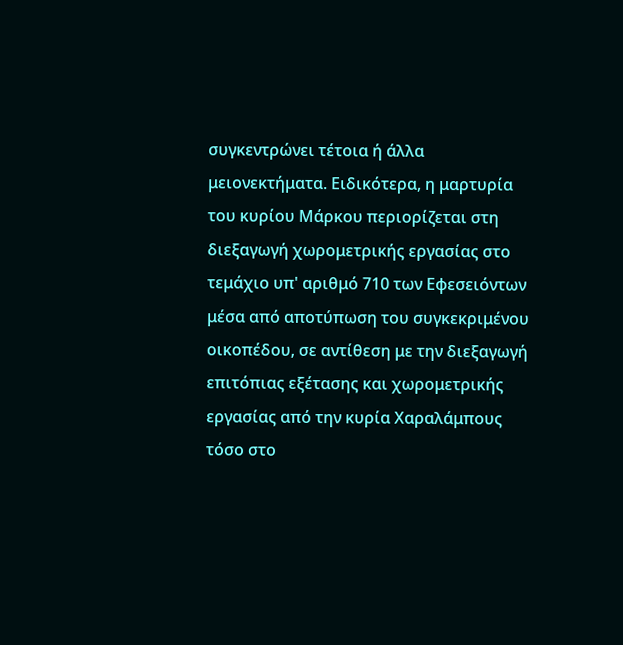συγκεντρώνει τέτοια ή άλλα μειονεκτήματα. Ειδικότερα, η μαρτυρία του κυρίου Μάρκου περιορίζεται στη διεξαγωγή χωρομετρικής εργασίας στο τεμάχιο υπ' αριθμό 710 των Εφεσειόντων μέσα από αποτύπωση του συγκεκριμένου οικοπέδου, σε αντίθεση με την διεξαγωγή επιτόπιας εξέτασης και χωρομετρικής εργασίας από την κυρία Χαραλάμπους τόσο στο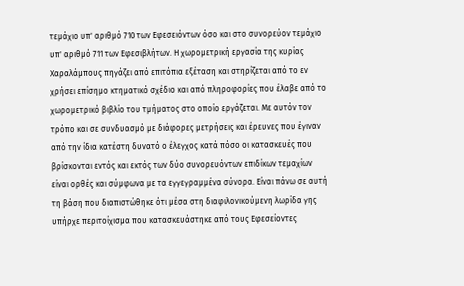τεμάχιο υπ' αριθμό 710 των Εφεσειόντων όσο και στο συνορεύον τεμάχιο υπ' αριθμό 711 των Εφεσιβλήτων. Η χωρομετρική εργασία της κυρίας Χαραλάμπους πηγάζει από επιτόπια εξέταση και στηρίζεται από το εν χρήσει επίσημο κτηματικό σχέδιο και από πληροφορίες που έλαβε από το χωρομετρικό βιβλίο του τμήματος στο οποίο εργάζεται. Με αυτόν τον τρόπο και σε συνδυασμό με διάφορες μετρήσεις και έρευνες που έγιναν από την ίδια κατέστη δυνατό ο έλεγχος κατά πόσο οι κατασκευές που βρίσκονται εντός και εκτός των δύο συνορευόντων επιδίκων τεμαχίων είναι ορθές και σύμφωνα με τα εγγεγραμμένα σύνορα. Είναι πάνω σε αυτή τη βάση που διαπιστώθηκε ότι μέσα στη διαφιλονικούμενη λωρίδα γης υπήρχε περιτοίχισμα που κατασκευάστηκε από τους Εφεσείοντες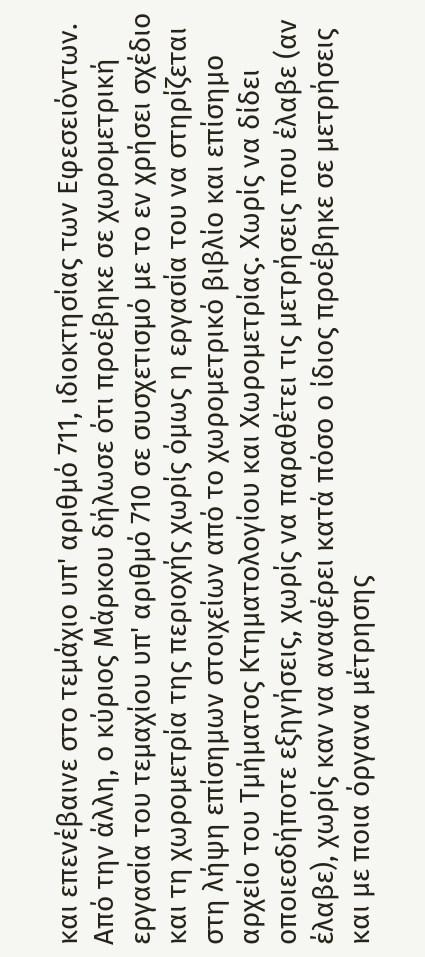και επενέβαινε στο τεμάχιο υπ' αριθμό 711, ιδιοκτησίας των Εφεσειόντων. Από την άλλη, ο κύριος Μάρκου δήλωσε ότι προέβηκε σε χωρομετρική εργασία του τεμαχίου υπ' αριθμό 710 σε συσχετισμό με το εν χρήσει σχέδιο και τη χωρομετρία της περιοχής χωρίς όμως η εργασία του να στηρίζεται στη λήψη επίσημων στοιχείων από το χωρομετρικό βιβλίο και επίσημο αρχείο του Τμήματος Κτηματολογίου και Χωρομετρίας. Χωρίς να δίδει οποιεσδήποτε εξηγήσεις, χωρίς να παραθέτει τις μετρήσεις που έλαβε (αν έλαβε), χωρίς καν να αναφέρει κατά πόσο ο ίδιος προέβηκε σε μετρήσεις και με ποια όργανα μέτρησης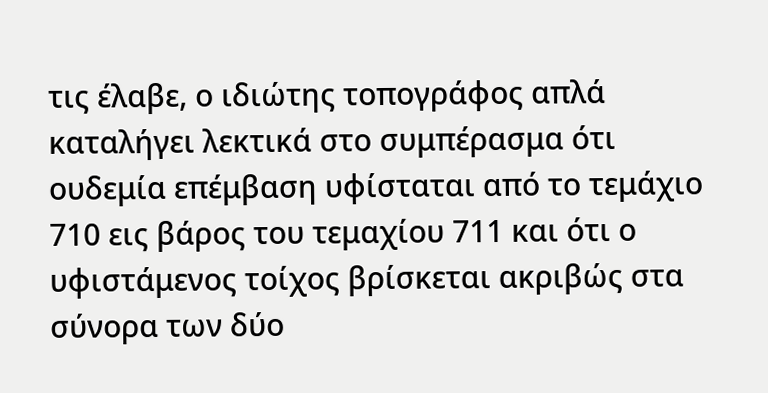τις έλαβε, ο ιδιώτης τοπογράφος απλά καταλήγει λεκτικά στο συμπέρασμα ότι ουδεμία επέμβαση υφίσταται από το τεμάχιο 710 εις βάρος του τεμαχίου 711 και ότι ο υφιστάμενος τοίχος βρίσκεται ακριβώς στα σύνορα των δύο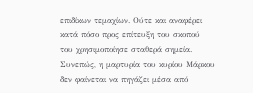επιδίκων τεμαχίων. Ούτε και αναφέρει κατά πόσο προς επίτευξη του σκοπού του χρησιμοποίησε σταθερά σημεία. Συνεπώς, η μαρτυρία του κυρίου Μάρκου δεν φαίνεται να πηγάζει μέσα από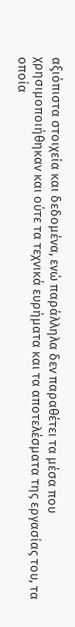αξιόπιστα στοιχεία και δεδομένα, ενώ παράλληλα δεν παραθέτει τα μέσα που χρησιμοποιήθηκαν και ούτε τα τεχνικά ευρήματα και τα αποτελέσματα της εργασίας του, τα οποία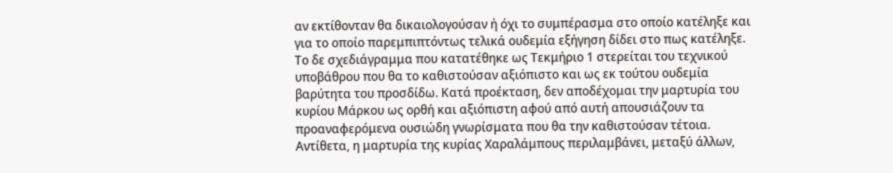αν εκτίθονταν θα δικαιολογούσαν ή όχι το συμπέρασμα στο οποίο κατέληξε και για το οποίο παρεμπιπτόντως τελικά ουδεμία εξήγηση δίδει στο πως κατέληξε. Το δε σχεδιάγραμμα που κατατέθηκε ως Τεκμήριο 1 στερείται του τεχνικού υποβάθρου που θα το καθιστούσαν αξιόπιστο και ως εκ τούτου ουδεμία βαρύτητα του προσδίδω. Κατά προέκταση, δεν αποδέχομαι την μαρτυρία του κυρίου Μάρκου ως ορθή και αξιόπιστη αφού από αυτή απουσιάζουν τα προαναφερόμενα ουσιώδη γνωρίσματα που θα την καθιστούσαν τέτοια. Αντίθετα, η μαρτυρία της κυρίας Χαραλάμπους περιλαμβάνει, μεταξύ άλλων,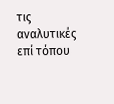τις αναλυτικές επί τόπου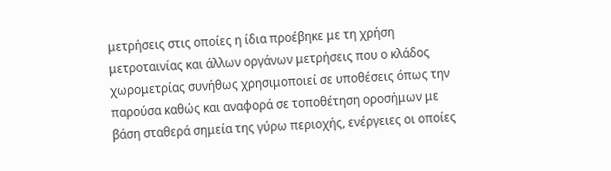μετρήσεις στις οποίες η ίδια προέβηκε με τη χρήση μετροταινίας και άλλων οργάνων μετρήσεις που ο κλάδος χωρομετρίας συνήθως χρησιμοποιεί σε υποθέσεις όπως την παρούσα καθώς και αναφορά σε τοποθέτηση οροσήμων με βάση σταθερά σημεία της γύρω περιοχής, ενέργειες οι οποίες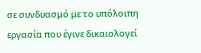σε συνδυασμό με το υπόλοιπη εργασία που έγινε δικαιολογεί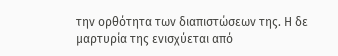την ορθότητα των διαπιστώσεων της. Η δε μαρτυρία της ενισχύεται από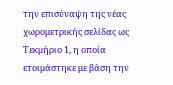την επισύναψη της νέας χωρομετρικής σελίδας ως Τεκμήριο 1, η οποία ετοιμάστηκε με βάση την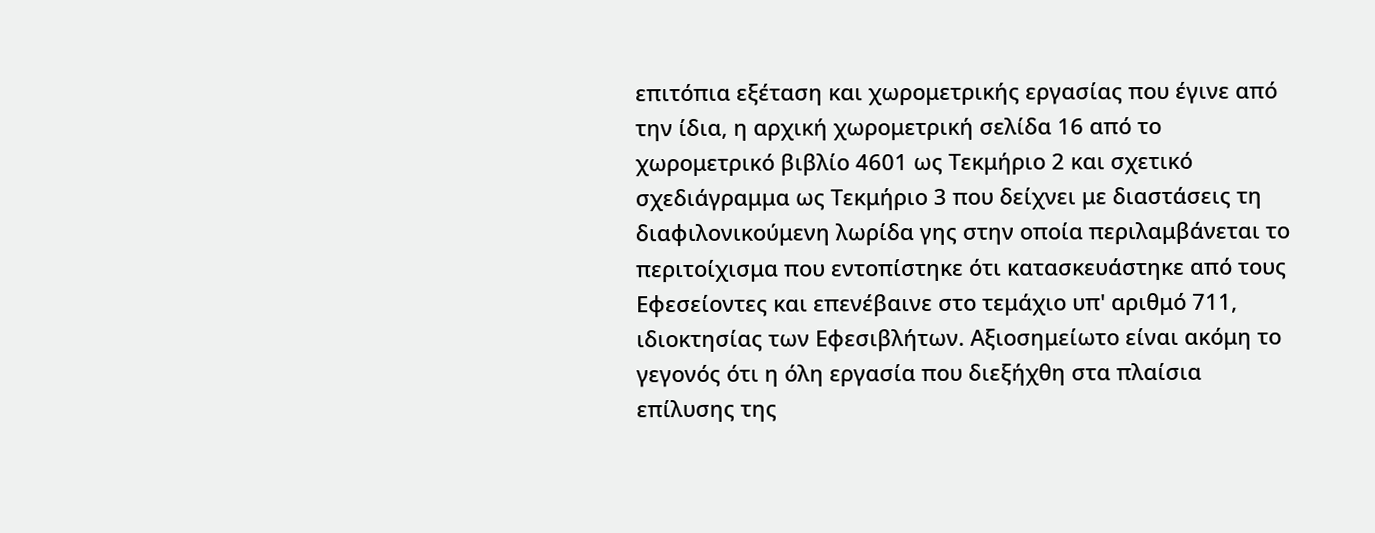επιτόπια εξέταση και χωρομετρικής εργασίας που έγινε από την ίδια, η αρχική χωρομετρική σελίδα 16 από το χωρομετρικό βιβλίο 4601 ως Τεκμήριο 2 και σχετικό σχεδιάγραμμα ως Τεκμήριο 3 που δείχνει με διαστάσεις τη διαφιλονικούμενη λωρίδα γης στην οποία περιλαμβάνεται το περιτοίχισμα που εντοπίστηκε ότι κατασκευάστηκε από τους Εφεσείοντες και επενέβαινε στο τεμάχιο υπ' αριθμό 711, ιδιοκτησίας των Εφεσιβλήτων. Αξιοσημείωτο είναι ακόμη το γεγονός ότι η όλη εργασία που διεξήχθη στα πλαίσια επίλυσης της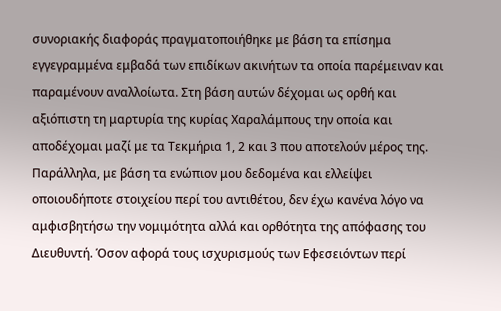συνοριακής διαφοράς πραγματοποιήθηκε με βάση τα επίσημα εγγεγραμμένα εμβαδά των επιδίκων ακινήτων τα οποία παρέμειναν και παραμένουν αναλλοίωτα. Στη βάση αυτών δέχομαι ως ορθή και αξιόπιστη τη μαρτυρία της κυρίας Χαραλάμπους την οποία και αποδέχομαι μαζί με τα Τεκμήρια 1, 2 και 3 που αποτελούν μέρος της. Παράλληλα, με βάση τα ενώπιον μου δεδομένα και ελλείψει οποιουδήποτε στοιχείου περί του αντιθέτου, δεν έχω κανένα λόγο να αμφισβητήσω την νομιμότητα αλλά και ορθότητα της απόφασης του Διευθυντή. Όσον αφορά τους ισχυρισμούς των Εφεσειόντων περί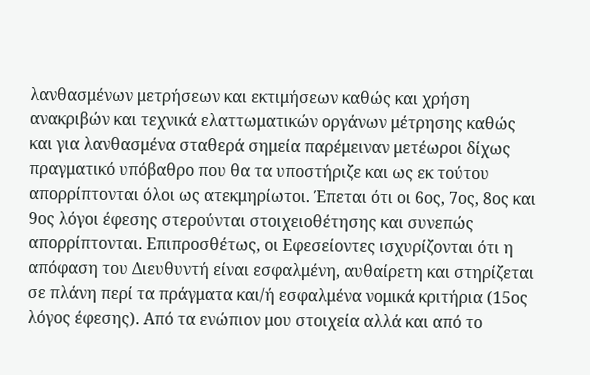λανθασμένων μετρήσεων και εκτιμήσεων καθώς και χρήση ανακριβών και τεχνικά ελαττωματικών οργάνων μέτρησης καθώς και για λανθασμένα σταθερά σημεία παρέμειναν μετέωροι δίχως πραγματικό υπόβαθρο που θα τα υποστήριζε και ως εκ τούτου απορρίπτονται όλοι ως ατεκμηρίωτοι. Έπεται ότι οι 6ος, 7ος, 8ος και 9ος λόγοι έφεσης στερούνται στοιχειοθέτησης και συνεπώς απορρίπτονται. Επιπροσθέτως, οι Εφεσείοντες ισχυρίζονται ότι η απόφαση του Διευθυντή είναι εσφαλμένη, αυθαίρετη και στηρίζεται σε πλάνη περί τα πράγματα και/ή εσφαλμένα νομικά κριτήρια (15ος λόγος έφεσης). Από τα ενώπιον μου στοιχεία αλλά και από το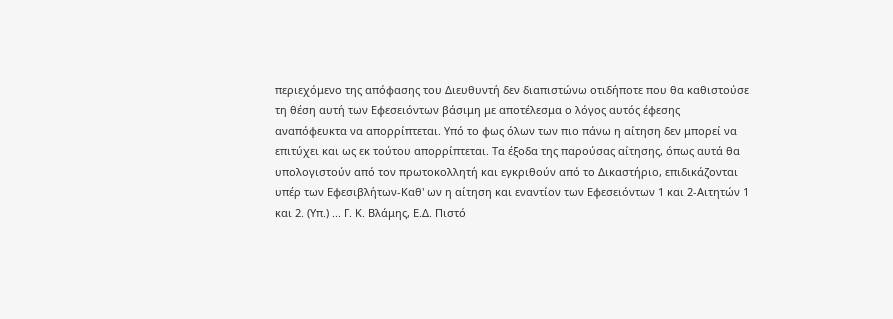περιεχόμενο της απόφασης του Διευθυντή δεν διαπιστώνω οτιδήποτε που θα καθιστούσε τη θέση αυτή των Εφεσειόντων βάσιμη με αποτέλεσμα ο λόγος αυτός έφεσης αναπόφευκτα να απορρίπτεται. Υπό το φως όλων των πιο πάνω η αίτηση δεν μπορεί να επιτύχει και ως εκ τούτου απορρίπτεται. Τα έξοδα της παρούσας αίτησης, όπως αυτά θα υπολογιστούν από τον πρωτοκολλητή και εγκριθούν από το Δικαστήριο, επιδικάζονται υπέρ των Εφεσιβλήτων-Καθ' ων η αίτηση και εναντίον των Εφεσειόντων 1 και 2-Αιτητών 1 και 2. (Υπ.) ... Γ. Κ. Βλάμης, Ε.Δ. Πιστό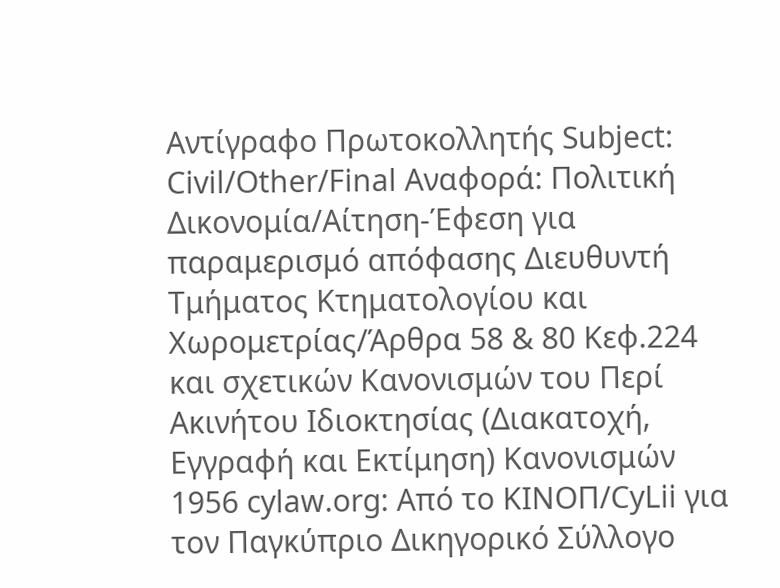Αντίγραφο Πρωτοκολλητής Subject: Civil/Other/Final Αναφορά: Πολιτική Δικονομία/Αίτηση-Έφεση για παραμερισμό απόφασης Διευθυντή Τμήματος Κτηματολογίου και Χωρομετρίας/Άρθρα 58 & 80 Κεφ.224 και σχετικών Κανονισμών του Περί Ακινήτου Ιδιοκτησίας (Διακατοχή, Εγγραφή και Εκτίμηση) Κανονισμών 1956 cylaw.org: Από το ΚΙΝOΠ/CyLii για τον Παγκύπριο Δικηγορικό Σύλλογο